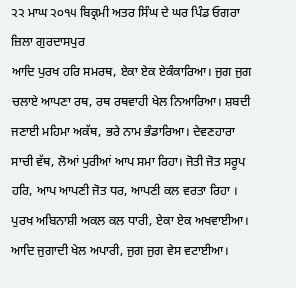੨੨ ਮਾਘ ੨੦੧੫ ਬਿਕ੍ਰਮੀ ਅਤਰ ਸਿੰਘ ਦੇ ਘਰ ਪਿੰਡ ਓਗਰਾ ਜ਼ਿਲਾ ਗੁਰਦਾਸਪੁਰ
ਆਦਿ ਪੁਰਖ ਹਰਿ ਸਮਰਥ, ਏਕਾ ਏਕ ਏਕੰਕਾਰਿਆ। ਜੁਗ ਜੁਗ ਚਲਾਏ ਆਪਣਾ ਰਥ, ਰਥ ਰਥਵਾਹੀ ਖੇਲ ਨਿਆਰਿਆ। ਸ਼ਬਦੀ ਜਣਾਈ ਮਹਿਮਾ ਅਕੱਥ, ਭਰੇ ਨਾਮ ਭੰਡਾਰਿਆ। ਦੇਵਣਹਾਰਾ ਸਾਚੀ ਵੱਥ, ਲੋਆਂ ਪੁਰੀਆਂ ਆਪ ਸਮਾ ਰਿਹਾ। ਜੋਤੀ ਜੋਤ ਸਰੂਪ ਹਰਿ, ਆਪ ਆਪਣੀ ਜੋਤ ਧਰ, ਆਪਣੀ ਕਲ ਵਰਤਾ ਰਿਹਾ । ਪੁਰਖ ਅਬਿਨਾਸ਼ੀ ਅਕਲ ਕਲ ਧਾਰੀ, ਏਕਾ ਏਕ ਅਖਵਾਈਆ। ਆਦਿ ਜੁਗਾਦੀ ਖੇਲ ਅਪਾਰੀ, ਜੁਗ ਜੁਗ ਵੇਸ ਵਟਾਈਆ।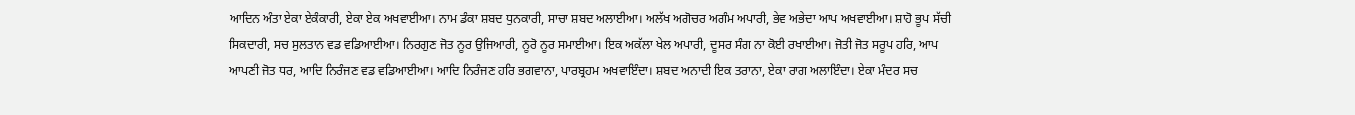ਆਦਿਨ ਅੰਤਾ ਏਕਾ ਏਕੰਕਾਰੀ, ਏਕਾ ਏਕ ਅਖਵਾਈਆ। ਨਾਮ ਡੰਕਾ ਸ਼ਬਦ ਧੁਨਕਾਰੀ, ਸਾਚਾ ਸ਼ਬਦ ਅਲਾਈਆ। ਅਲੱਖ ਅਗੋਚਰ ਅਗੰਮ ਅਪਾਰੀ, ਭੇਵ ਅਭੇਦਾ ਆਪ ਅਖਵਾਈਆ। ਸ਼ਾਹੋ ਭੂਪ ਸੱਚੀ ਸਿਕਦਾਰੀ, ਸਚ ਸੁਲਤਾਨ ਵਡ ਵਡਿਆਈਆ। ਨਿਰਗੁਣ ਜੋਤ ਨੂਰ ਉਜਿਆਰੀ, ਨੂਰੋ ਨੂਰ ਸਮਾਈਆ। ਇਕ ਅਕੱਲਾ ਖੇਲ ਅਪਾਰੀ, ਦੂਸਰ ਸੰਗ ਨਾ ਕੋਈ ਰਖਾਈਆ। ਜੋਤੀ ਜੋਤ ਸਰੂਪ ਹਰਿ, ਆਪ ਆਪਣੀ ਜੋਤ ਧਰ, ਆਦਿ ਨਿਰੰਜਣ ਵਡ ਵਡਿਆਈਆ। ਆਦਿ ਨਿਰੰਜਣ ਹਰਿ ਭਗਵਾਨਾ, ਪਾਰਬ੍ਰਹਮ ਅਖਵਾਇੰਦਾ। ਸ਼ਬਦ ਅਨਾਦੀ ਇਕ ਤਰਾਨਾ, ਏਕਾ ਰਾਗ ਅਲਾਇੰਦਾ। ਏਕਾ ਮੰਦਰ ਸਚ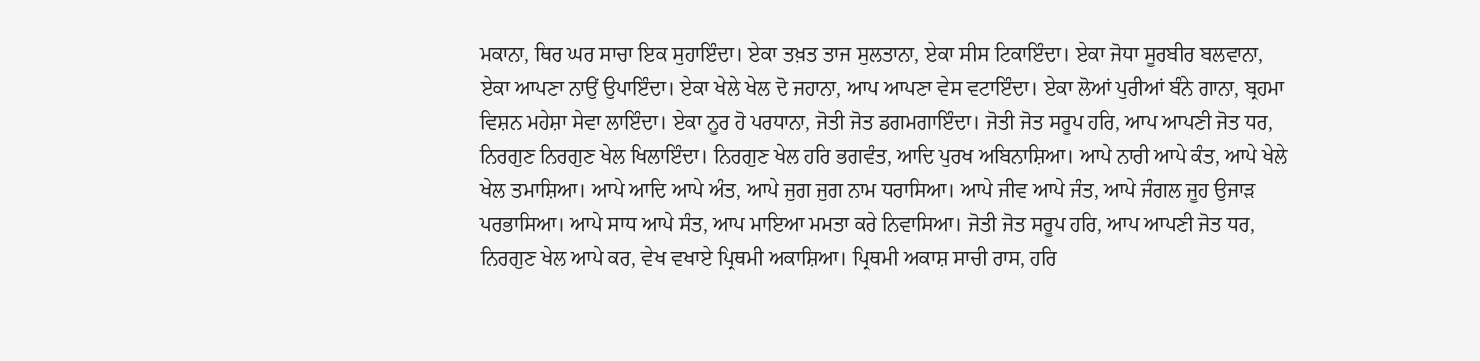ਮਕਾਨਾ, ਥਿਰ ਘਰ ਸਾਚਾ ਇਕ ਸੁਹਾਇੰਦਾ। ਏਕਾ ਤਖ਼ਤ ਤਾਜ ਸੁਲਤਾਨਾ, ਏਕਾ ਸੀਸ ਟਿਕਾਇੰਦਾ। ਏਕਾ ਜੋਧਾ ਸੂਰਬੀਰ ਬਲਵਾਨਾ, ਏਕਾ ਆਪਣਾ ਨਾਉਂ ਉਪਾਇੰਦਾ। ਏਕਾ ਖੇਲੇ ਖੇਲ ਦੋ ਜਹਾਨਾ, ਆਪ ਆਪਣਾ ਵੇਸ ਵਟਾਇੰਦਾ। ਏਕਾ ਲੋਆਂ ਪੁਰੀਆਂ ਬੰਨੇ ਗਾਨਾ, ਬ੍ਰਹਮਾ ਵਿਸ਼ਨ ਮਹੇਸ਼ਾ ਸੇਵਾ ਲਾਇੰਦਾ। ਏਕਾ ਨੂਰ ਹੋ ਪਰਧਾਨਾ, ਜੋਤੀ ਜੋਤ ਡਗਮਗਾਇੰਦਾ। ਜੋਤੀ ਜੋਤ ਸਰੂਪ ਹਰਿ, ਆਪ ਆਪਣੀ ਜੋਤ ਧਰ, ਨਿਰਗੁਣ ਨਿਰਗੁਣ ਖੇਲ ਖਿਲਾਇੰਦਾ। ਨਿਰਗੁਣ ਖੇਲ ਹਰਿ ਭਗਵੰਤ, ਆਦਿ ਪੁਰਖ ਅਬਿਨਾਸ਼ਿਆ। ਆਪੇ ਨਾਰੀ ਆਪੇ ਕੰਤ, ਆਪੇ ਖੇਲੇ ਖੇਲ ਤਮਾਸ਼ਿਆ। ਆਪੇ ਆਦਿ ਆਪੇ ਅੰਤ, ਆਪੇ ਜੁਗ ਜੁਗ ਨਾਮ ਧਰਾਸਿਆ। ਆਪੇ ਜੀਵ ਆਪੇ ਜੰਤ, ਆਪੇ ਜੰਗਲ ਜੂਹ ਉਜਾੜ ਪਰਭਾਸਿਆ। ਆਪੇ ਸਾਧ ਆਪੇ ਸੰਤ, ਆਪ ਮਾਇਆ ਮਮਤਾ ਕਰੇ ਨਿਵਾਸਿਆ। ਜੋਤੀ ਜੋਤ ਸਰੂਪ ਹਰਿ, ਆਪ ਆਪਣੀ ਜੋਤ ਧਰ, ਨਿਰਗੁਣ ਖੇਲ ਆਪੇ ਕਰ, ਵੇਖ ਵਖਾਏ ਪ੍ਰਿਥਮੀ ਅਕਾਸ਼ਿਆ। ਪ੍ਰਿਥਮੀ ਅਕਾਸ਼ ਸਾਚੀ ਰਾਸ, ਹਰਿ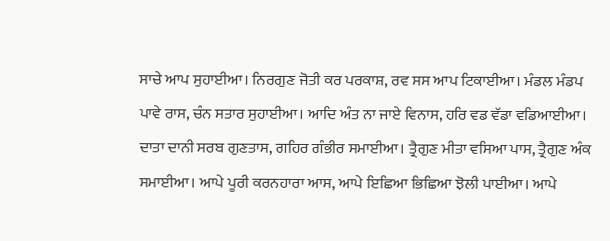ਸਾਚੇ ਆਪ ਸੁਹਾਈਆ। ਨਿਰਗੁਣ ਜੋਤੀ ਕਰ ਪਰਕਾਸ਼, ਰਵ ਸਸ ਆਪ ਟਿਕਾਈਆ। ਮੰਡਲ ਮੰਡਪ ਪਾਵੇ ਰਾਸ, ਚੰਨ ਸਤਾਰ ਸੁਹਾਈਆ। ਆਦਿ ਅੰਤ ਨਾ ਜਾਏ ਵਿਨਾਸ, ਹਰਿ ਵਡ ਵੱਡਾ ਵਡਿਆਈਆ। ਦਾਤਾ ਦਾਨੀ ਸਰਬ ਗੁਣਤਾਸ, ਗਹਿਰ ਗੰਭੀਰ ਸਮਾਈਆ। ਤ੍ਰੈਗੁਣ ਮੀਤਾ ਵਸਿਆ ਪਾਸ, ਤ੍ਰੈਗੁਣ ਅੰਕ ਸਮਾਈਆ। ਆਪੇ ਪੂਰੀ ਕਰਨਹਾਰਾ ਆਸ, ਆਪੇ ਇਛਿਆ ਭਿਛਿਆ ਝੋਲੀ ਪਾਈਆ। ਆਪੇ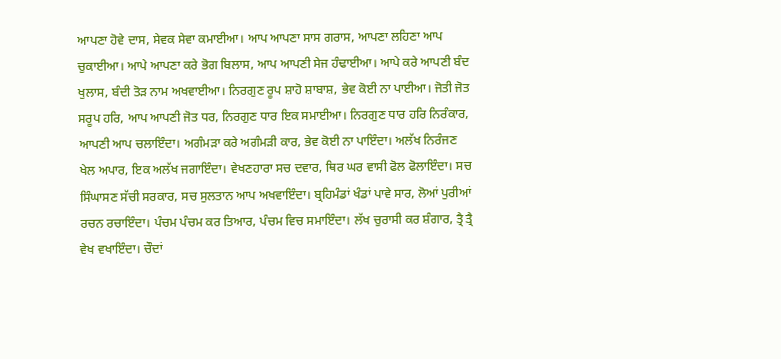ਆਪਣਾ ਹੋਵੇ ਦਾਸ, ਸੇਵਕ ਸੇਵਾ ਕਮਾਈਆ। ਆਪ ਆਪਣਾ ਸਾਸ ਗਰਾਸ, ਆਪਣਾ ਲਹਿਣਾ ਆਪ ਚੁਕਾਈਆ। ਆਪੇ ਆਪਣਾ ਕਰੇ ਭੋਗ ਬਿਲਾਸ, ਆਪ ਆਪਣੀ ਸੇਜ ਹੰਢਾਈਆ। ਆਪੇ ਕਰੇ ਆਪਣੀ ਬੰਦ ਖੁਲਾਸ, ਬੰਦੀ ਤੋੜ ਨਾਮ ਅਖਵਾਈਆ। ਨਿਰਗੁਣ ਰੂਪ ਸ਼ਾਹੋ ਸ਼ਾਬਾਸ਼, ਭੇਵ ਕੋਈ ਨਾ ਪਾਈਆ। ਜੋਤੀ ਜੋਤ ਸਰੂਪ ਹਰਿ, ਆਪ ਆਪਣੀ ਜੋਤ ਧਰ, ਨਿਰਗੁਣ ਧਾਰ ਇਕ ਸਮਾਈਆ। ਨਿਰਗੁਣ ਧਾਰ ਹਰਿ ਨਿਰੰਕਾਰ, ਆਪਣੀ ਆਪ ਚਲਾਇੰਦਾ। ਅਗੰਮੜਾ ਕਰੇ ਅਗੰਮੜੀ ਕਾਰ, ਭੇਵ ਕੋਈ ਨਾ ਪਾਇੰਦਾ। ਅਲੱਖ ਨਿਰੰਜਣ ਖੇਲ ਅਪਾਰ, ਇਕ ਅਲੱਖ ਜਗਾਇੰਦਾ। ਵੇਖਣਹਾਰਾ ਸਚ ਦਵਾਰ, ਥਿਰ ਘਰ ਵਾਸੀ ਫੋਲ ਫੋਲਾਇੰਦਾ। ਸਚ ਸਿੰਘਾਸਣ ਸੱਚੀ ਸਰਕਾਰ, ਸਚ ਸੁਲਤਾਨ ਆਪ ਅਖਵਾਇੰਦਾ। ਬ੍ਰਹਿਮੰਡਾਂ ਖੰਡਾਂ ਪਾਵੇ ਸਾਰ, ਲੋਆਂ ਪੁਰੀਆਂ ਰਚਨ ਰਚਾਇੰਦਾ। ਪੰਚਮ ਪੰਚਮ ਕਰ ਤਿਆਰ, ਪੰਚਮ ਵਿਚ ਸਮਾਇੰਦਾ। ਲੱਖ ਚੁਰਾਸੀ ਕਰ ਸ਼ੰਗਾਰ, ਤ੍ਰੈ ਤ੍ਰੈ ਵੇਖ ਵਖਾਇੰਦਾ। ਚੌਦਾਂ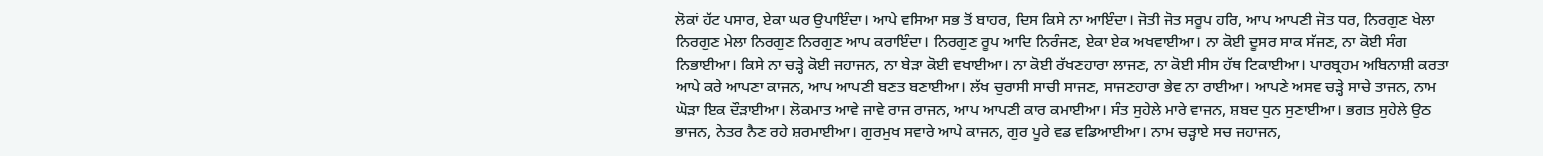ਲੋਕਾਂ ਹੱਟ ਪਸਾਰ, ਏਕਾ ਘਰ ਉਪਾਇੰਦਾ। ਆਪੇ ਵਸਿਆ ਸਭ ਤੋਂ ਬਾਹਰ, ਦਿਸ ਕਿਸੇ ਨਾ ਆਇੰਦਾ। ਜੋਤੀ ਜੋਤ ਸਰੂਪ ਹਰਿ, ਆਪ ਆਪਣੀ ਜੋਤ ਧਰ, ਨਿਰਗੁਣ ਖੇਲਾ ਨਿਰਗੁਣ ਮੇਲਾ ਨਿਰਗੁਣ ਨਿਰਗੁਣ ਆਪ ਕਰਾਇੰਦਾ। ਨਿਰਗੁਣ ਰੂਪ ਆਦਿ ਨਿਰੰਜਣ, ਏਕਾ ਏਕ ਅਖਵਾਈਆ। ਨਾ ਕੋਈ ਦੂਸਰ ਸਾਕ ਸੱਜਣ, ਨਾ ਕੋਈ ਸੰਗ ਨਿਭਾਈਆ। ਕਿਸੇ ਨਾ ਚੜ੍ਹੇ ਕੋਈ ਜਹਾਜਨ, ਨਾ ਬੇੜਾ ਕੋਈ ਵਖਾਈਆ। ਨਾ ਕੋਈ ਰੱਖਣਹਾਰਾ ਲਾਜਣ, ਨਾ ਕੋਈ ਸੀਸ ਹੱਥ ਟਿਕਾਈਆ। ਪਾਰਬ੍ਰਹਮ ਅਬਿਨਾਸ਼ੀ ਕਰਤਾ ਆਪੇ ਕਰੇ ਆਪਣਾ ਕਾਜਨ, ਆਪ ਆਪਣੀ ਬਣਤ ਬਣਾਈਆ। ਲੱਖ ਚੁਰਾਸੀ ਸਾਚੀ ਸਾਜਣ, ਸਾਜਣਹਾਰਾ ਭੇਵ ਨਾ ਰਾਈਆ। ਆਪਣੇ ਅਸਵ ਚੜ੍ਹੇ ਸਾਚੇ ਤਾਜਨ, ਨਾਮ ਘੋੜਾ ਇਕ ਦੌੜਾਈਆ। ਲੋਕਮਾਤ ਆਵੇ ਜਾਵੇ ਰਾਜ ਰਾਜਨ, ਆਪ ਆਪਣੀ ਕਾਰ ਕਮਾਈਆ। ਸੰਤ ਸੁਹੇਲੇ ਮਾਰੇ ਵਾਜਨ, ਸ਼ਬਦ ਧੁਨ ਸੁਣਾਈਆ। ਭਗਤ ਸੁਹੇਲੇ ਉਠ ਭਾਜਨ, ਨੇਤਰ ਨੈਣ ਰਹੇ ਸ਼ਰਮਾਈਆ। ਗੁਰਮੁਖ ਸਵਾਰੇ ਆਪੇ ਕਾਜਨ, ਗੁਰ ਪੂਰੇ ਵਡ ਵਡਿਆਈਆ। ਨਾਮ ਚੜ੍ਹਾਏ ਸਚ ਜਹਾਜਨ,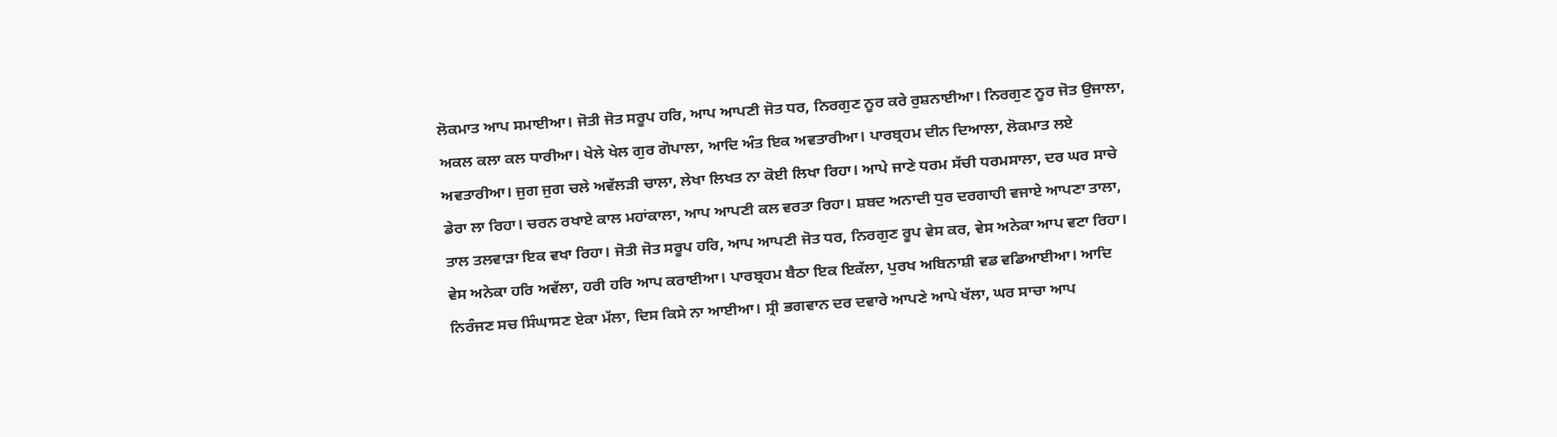ਲੋਕਮਾਤ ਆਪ ਸਮਾਈਆ। ਜੋਤੀ ਜੋਤ ਸਰੂਪ ਹਰਿ, ਆਪ ਆਪਣੀ ਜੋਤ ਧਰ, ਨਿਰਗੁਣ ਨੂਰ ਕਰੇ ਰੁਸ਼ਨਾਈਆ। ਨਿਰਗੁਣ ਨੂਰ ਜੋਤ ਉਜਾਲਾ, ਅਕਲ ਕਲਾ ਕਲ ਧਾਰੀਆ। ਖੇਲੇ ਖੇਲ ਗੁਰ ਗੋਪਾਲਾ, ਆਦਿ ਅੰਤ ਇਕ ਅਵਤਾਰੀਆ। ਪਾਰਬ੍ਰਹਮ ਦੀਨ ਦਿਆਲਾ, ਲੋਕਮਾਤ ਲਏ ਅਵਤਾਰੀਆ। ਜੁਗ ਜੁਗ ਚਲੇ ਅਵੱਲੜੀ ਚਾਲਾ, ਲੇਖਾ ਲਿਖਤ ਨਾ ਕੋਈ ਲਿਖਾ ਰਿਹਾ। ਆਪੇ ਜਾਣੇ ਧਰਮ ਸੱਚੀ ਧਰਮਸਾਲਾ, ਦਰ ਘਰ ਸਾਚੇ ਡੇਰਾ ਲਾ ਰਿਹਾ। ਚਰਨ ਰਖਾਏ ਕਾਲ ਮਹਾਂਕਾਲਾ, ਆਪ ਆਪਣੀ ਕਲ ਵਰਤਾ ਰਿਹਾ। ਸ਼ਬਦ ਅਨਾਦੀ ਧੁਰ ਦਰਗਾਹੀ ਵਜਾਏ ਆਪਣਾ ਤਾਲਾ, ਤਾਲ ਤਲਵਾੜਾ ਇਕ ਵਖਾ ਰਿਹਾ। ਜੋਤੀ ਜੋਤ ਸਰੂਪ ਹਰਿ, ਆਪ ਆਪਣੀ ਜੋਤ ਧਰ, ਨਿਰਗੁਣ ਰੂਪ ਵੇਸ ਕਰ, ਵੇਸ ਅਨੇਕਾ ਆਪ ਵਟਾ ਰਿਹਾ। ਵੇਸ ਅਨੇਕਾ ਹਰਿ ਅਵੱਲਾ, ਹਰੀ ਹਰਿ ਆਪ ਕਰਾਈਆ। ਪਾਰਬ੍ਰਹਮ ਬੈਠਾ ਇਕ ਇਕੱਲਾ, ਪੁਰਖ ਅਬਿਨਾਸ਼ੀ ਵਡ ਵਡਿਆਈਆ। ਆਦਿ ਨਿਰੰਜਣ ਸਚ ਸਿੰਘਾਸਣ ਏਕਾ ਮੱਲਾ, ਦਿਸ ਕਿਸੇ ਨਾ ਆਈਆ। ਸ੍ਰੀ ਭਗਵਾਨ ਦਰ ਦਵਾਰੇ ਆਪਣੇ ਆਪੇ ਖੱਲਾ, ਘਰ ਸਾਚਾ ਆਪ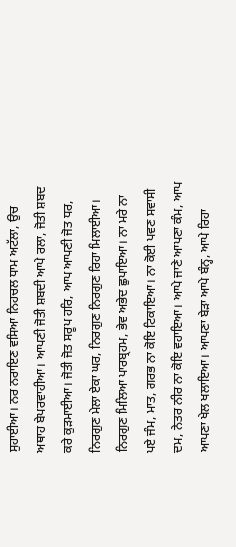ਸੁਹਾਈਆ। ਨਰ ਨਰਾਇਣ ਵਸਿਆ ਨਿਹਚਲ ਧਾਮ ਅਟੱਲਾ, ਉਚ ਅਥਾਹ ਬੇਪਰਵਾਹੀਆ। ਆਪਣੀ ਜੋਤੀ ਸ਼ਬਦੀ ਆਪੇ ਰਲਾ, ਜੋਤੀ ਸ਼ਬਦ ਕਰੇ ਕੁੜਮਾਈਆ। ਜੋਤੀ ਜੋਤ ਸਰੂਪ ਹਰਿ, ਆਪ ਆਪਣੀ ਜੋਤ ਧਰ, ਨਿਰਗੁਣ ਮੇਲਾ ਏਕਾ ਘਰ, ਨਿਰਗੁਣ ਨਿਰਗੁਣ ਰਿਹਾ ਮਿਲਾਈਆ। ਨਿਰਗੁਣ ਮਿਲਿਆ ਪਾਰਬ੍ਰਹਮ, ਭੇਵ ਅਭੇਦ ਛੁਪਾਇਆ। ਨਾ ਮਰੇ ਨਾ ਪਏ ਜੰਮ, ਮਾਤ, ਗਰਭ ਨਾ ਕੋਇ ਟਿਕਾਇਆ। ਨਾ ਕੋਈ ਪਵਣ ਸਵਾਸੀ ਦਮ, ਨੇਤਰ ਨੀਰ ਨਾ ਕੋਇ ਵਹਾਇਆ। ਆਪੇ ਜਾਣੇ ਆਪਣਾ ਕੰਮ, ਆਪ ਆਪਣਾ ਖੇਲ ਖਲਾਇਆ। ਆਪਣਾ ਬੇੜਾ ਆਪੇ ਬੰਨ੍ਹ, ਆਪੇ ਰਿਹਾ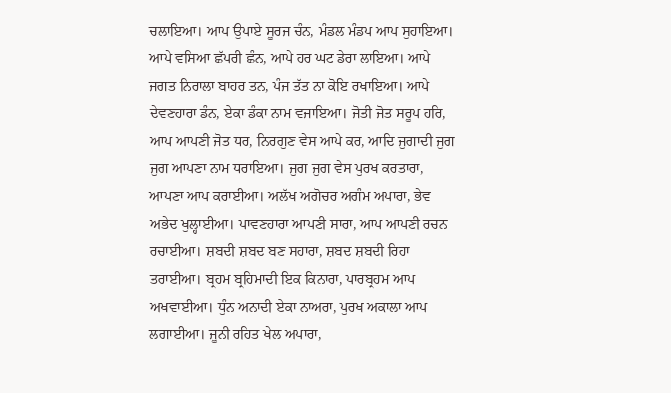ਚਲਾਇਆ। ਆਪ ਉਪਾਏ ਸੂਰਜ ਚੰਨ, ਮੰਡਲ ਮੰਡਪ ਆਪ ਸੁਹਾਇਆ। ਆਪੇ ਵਸਿਆ ਛੱਪਰੀ ਛੰਨ, ਆਪੇ ਹਰ ਘਟ ਡੇਰਾ ਲਾਇਆ। ਆਪੇ ਜਗਤ ਨਿਰਾਲਾ ਬਾਹਰ ਤਨ, ਪੰਜ ਤੱਤ ਨਾ ਕੋਇ ਰਖਾਇਆ। ਆਪੇ ਦੇਵਣਹਾਰਾ ਡੰਨ, ਏਕਾ ਡੰਕਾ ਨਾਮ ਵਜਾਇਆ। ਜੋਤੀ ਜੋਤ ਸਰੂਪ ਹਰਿ, ਆਪ ਆਪਣੀ ਜੋਤ ਧਰ, ਨਿਰਗੁਣ ਵੇਸ ਆਪੇ ਕਰ, ਆਦਿ ਜੁਗਾਦੀ ਜੁਗ ਜੁਗ ਆਪਣਾ ਨਾਮ ਧਰਾਇਆ। ਜੁਗ ਜੁਗ ਵੇਸ ਪੁਰਖ ਕਰਤਾਰਾ, ਆਪਣਾ ਆਪ ਕਰਾਈਆ। ਅਲੱਖ ਅਗੋਚਰ ਅਗੰਮ ਅਪਾਰਾ, ਭੇਵ ਅਭੇਦ ਖੁਲ੍ਹਾਈਆ। ਪਾਵਣਹਾਰਾ ਆਪਣੀ ਸਾਰਾ, ਆਪ ਆਪਣੀ ਰਚਨ ਰਚਾਈਆ। ਸ਼ਬਦੀ ਸ਼ਬਦ ਬਣ ਸਹਾਰਾ, ਸ਼ਬਦ ਸ਼ਬਦੀ ਰਿਹਾ ਤਰਾਈਆ। ਬ੍ਰਹਮ ਬ੍ਰਹਿਮਾਦੀ ਇਕ ਕਿਨਾਰਾ, ਪਾਰਬ੍ਰਹਮ ਆਪ ਅਖਵਾਈਆ। ਧੁੰਨ ਅਨਾਦੀ ਏਕਾ ਨਾਅਰਾ, ਪੁਰਖ ਅਕਾਲਾ ਆਪ ਲਗਾਈਆ। ਜੂਨੀ ਰਹਿਤ ਖੇਲ ਅਪਾਰਾ,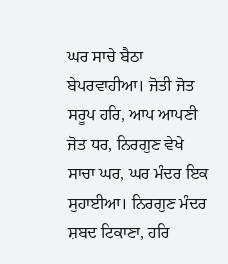ਘਰ ਸਾਚੇ ਬੈਠਾ ਬੇਪਰਵਾਹੀਆ। ਜੋਤੀ ਜੋਤ ਸਰੂਪ ਹਰਿ, ਆਪ ਆਪਣੀ ਜੋਤ ਧਰ, ਨਿਰਗੁਣ ਵੇਖੇ ਸਾਚਾ ਘਰ, ਘਰ ਮੰਦਰ ਇਕ ਸੁਹਾਈਆ। ਨਿਰਗੁਣ ਮੰਦਰ ਸ਼ਬਦ ਟਿਕਾਣਾ, ਹਰਿ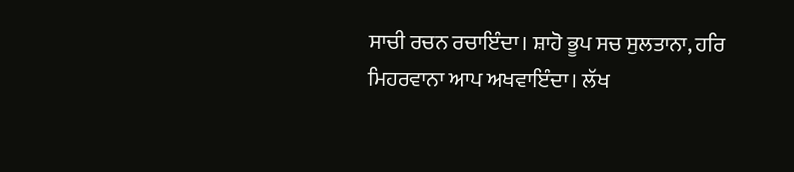ਸਾਚੀ ਰਚਨ ਰਚਾਇੰਦਾ। ਸ਼ਾਹੋ ਭੂਪ ਸਚ ਸੁਲਤਾਨਾ, ਹਰਿ ਮਿਹਰਵਾਨਾ ਆਪ ਅਖਵਾਇੰਦਾ। ਲੱਖ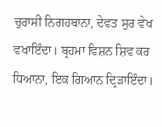ਚੁਰਾਸੀ ਨਿਗਹਬਾਨਾ, ਦੇਵਤ ਸੁਰ ਵੇਖ ਵਖਾਇੰਦਾ। ਬ੍ਰਹਮਾ ਵਿਸ਼ਨ ਸ਼ਿਵ ਕਰ ਧਿਆਨਾ, ਇਕ ਗਿਆਨ ਦ੍ਰਿੜਾਇੰਦਾ।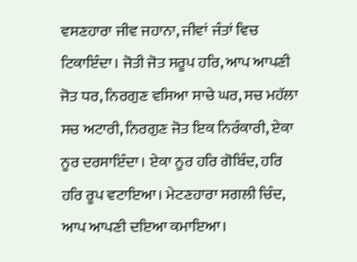ਵਸਣਹਾਰਾ ਜੀਵ ਜਹਾਨਾ, ਜੀਵਾਂ ਜੰਤਾਂ ਵਿਚ ਟਿਕਾਇੰਦਾ। ਜੋਤੀ ਜੋਤ ਸਰੂਪ ਹਰਿ, ਆਪ ਆਪਣੀ ਜੋਤ ਧਰ, ਨਿਰਗੁਣ ਵਸਿਆ ਸਾਚੇ ਘਰ, ਸਚ ਮਹੱਲਾ ਸਚ ਅਟਾਰੀ, ਨਿਰਗੁਣ ਜੋਤ ਇਕ ਨਿਰੰਕਾਰੀ, ਏਕਾ ਨੂਰ ਦਰਸਾਇੰਦਾ। ਏਕਾ ਨੂਰ ਹਰਿ ਗੋਬਿੰਦ, ਹਰਿ ਹਰਿ ਰੂਪ ਵਟਾਇਆ। ਮੇਟਣਹਾਰਾ ਸਗਲੀ ਚਿੰਦ, ਆਪ ਆਪਣੀ ਦਇਆ ਕਮਾਇਆ।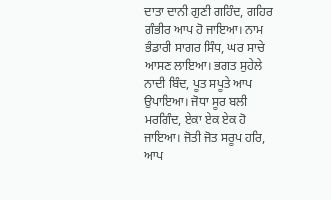ਦਾਤਾ ਦਾਨੀ ਗੁਣੀ ਗਹਿੰਦ, ਗਹਿਰ ਗੰਭੀਰ ਆਪ ਹੋ ਜਾਇਆ। ਨਾਮ ਭੰਡਾਰੀ ਸਾਗਰ ਸਿੰਧ, ਘਰ ਸਾਚੇ ਆਸਣ ਲਾਇਆ। ਭਗਤ ਸੁਹੇਲੇ ਨਾਦੀ ਬਿੰਦ, ਪੂਤ ਸਪੂਤੇ ਆਪ ਉਪਾਇਆ। ਜੋਧਾ ਸੂਰ ਬਲੀ ਮਰਗਿੰਦ, ਏਕਾ ਏਕ ਏਕ ਹੋ ਜਾਇਆ। ਜੋਤੀ ਜੋਤ ਸਰੂਪ ਹਰਿ, ਆਪ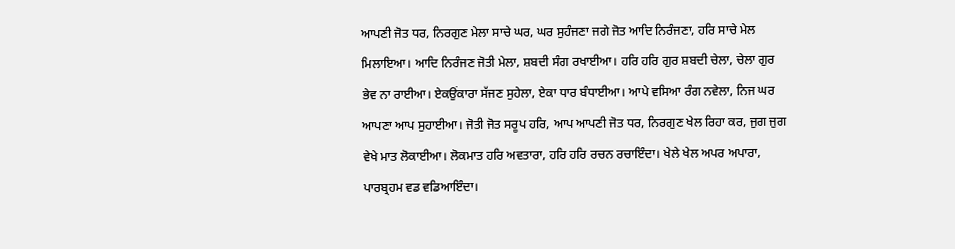ਆਪਣੀ ਜੋਤ ਧਰ, ਨਿਰਗੁਣ ਮੇਲਾ ਸਾਚੇ ਘਰ, ਘਰ ਸੁਹੰਜਣਾ ਜਗੇ ਜੋਤ ਆਦਿ ਨਿਰੰਜਣਾ, ਹਰਿ ਸਾਚੇ ਮੇਲ ਮਿਲਾਇਆ। ਆਦਿ ਨਿਰੰਜਣ ਜੋਤੀ ਮੇਲਾ, ਸ਼ਬਦੀ ਸੰਗ ਰਖਾਈਆ। ਹਰਿ ਹਰਿ ਗੁਰ ਸ਼ਬਦੀ ਚੇਲਾ, ਚੇਲਾ ਗੁਰ ਭੇਵ ਨਾ ਰਾਈਆ। ਏਕਉਂਕਾਰਾ ਸੱਜਣ ਸੁਹੇਲਾ, ਏਕਾ ਧਾਰ ਬੰਧਾਈਆ। ਆਪੇ ਵਸਿਆ ਰੰਗ ਨਵੇਲਾ, ਨਿਜ ਘਰ ਆਪਣਾ ਆਪ ਸੁਹਾਈਆ। ਜੋਤੀ ਜੋਤ ਸਰੂਪ ਹਰਿ, ਆਪ ਆਪਣੀ ਜੋਤ ਧਰ, ਨਿਰਗੁਣ ਖੇਲ ਰਿਹਾ ਕਰ, ਜੁਗ ਜੁਗ ਵੇਖੇ ਮਾਤ ਲੋਕਾਈਆ। ਲੋਕਮਾਤ ਹਰਿ ਅਵਤਾਰਾ, ਹਰਿ ਹਰਿ ਰਚਨ ਰਚਾਇੰਦਾ। ਖੇਲੇ ਖੇਲ ਅਪਰ ਅਪਾਰਾ, ਪਾਰਬ੍ਰਹਮ ਵਡ ਵਡਿਆਇੰਦਾ।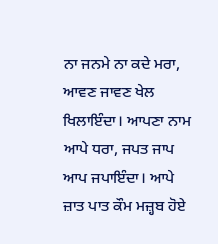ਨਾ ਜਨਮੇ ਨਾ ਕਦੇ ਮਰਾ, ਆਵਣ ਜਾਵਣ ਖੇਲ ਖਿਲਾਇੰਦਾ। ਆਪਣਾ ਨਾਮ ਆਪੇ ਧਰਾ, ਜਪਤ ਜਾਪ ਆਪ ਜਪਾਇੰਦਾ। ਆਪੇ ਜ਼ਾਤ ਪਾਤ ਕੌਮ ਮਜ਼੍ਹਬ ਹੋਏ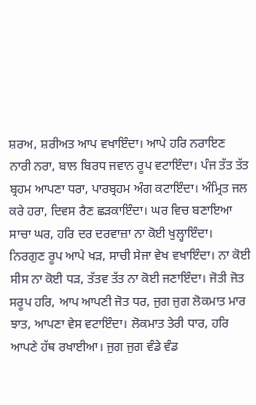ਸ਼ਰਅ, ਸ਼ਰੀਅਤ ਆਪ ਵਖਾਇੰਦਾ। ਆਪੇ ਹਰਿ ਨਰਾਇਣ ਨਾਰੀ ਨਰਾ, ਬਾਲ ਬਿਰਧ ਜਵਾਨ ਰੂਪ ਵਟਾਇੰਦਾ। ਪੰਜ ਤੱਤ ਤੱਤ ਬ੍ਰਹਮ ਆਪਣਾ ਧਰਾ, ਪਾਰਬ੍ਰਹਮ ਅੰਗ ਕਟਾਇੰਦਾ। ਅੰਮ੍ਰਿਤ ਜਲ ਕਰੇ ਹਰਾ, ਦਿਵਸ ਰੈਣ ਛੜਕਾਇੰਦਾ। ਘਰ ਵਿਚ ਬਣਾਇਆ ਸਾਚਾ ਘਰ, ਹਰਿ ਦਰ ਦਰਵਾਜ਼ਾ ਨਾ ਕੋਈ ਖੁਲ੍ਹਾਇੰਦਾ। ਨਿਰਗੁਣ ਰੂਪ ਆਪੇ ਖੜ, ਸਾਚੀ ਸੇਜਾ ਵੇਖ ਵਖਾਇੰਦਾ। ਨਾ ਕੋਈ ਸੀਸ ਨਾ ਕੋਈ ਧੜ, ਤੱਤਵ ਤੱਤ ਨਾ ਕੋਈ ਜਣਾਇੰਦਾ। ਜੋਤੀ ਜੋਤ ਸਰੂਪ ਹਰਿ, ਆਪ ਆਪਣੀ ਜੋਤ ਧਰ, ਜੁਗ ਜੁਗ ਲੋਕਮਾਤ ਮਾਰ ਝਾਤ, ਆਪਣਾ ਵੇਸ ਵਟਾਇੰਦਾ। ਲੋਕਮਾਤ ਤੇਰੀ ਧਾਰ, ਹਰਿ ਆਪਣੇ ਹੱਥ ਰਖਾਈਆ। ਜੁਗ ਜੁਗ ਵੰਡੇ ਵੰਡ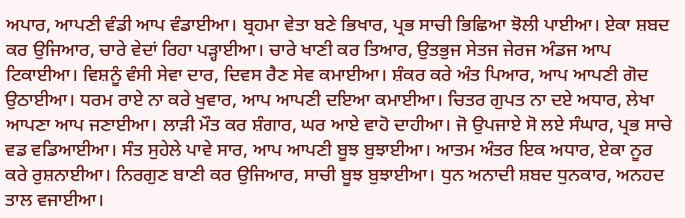ਅਪਾਰ, ਆਪਣੀ ਵੰਡੀ ਆਪ ਵੰਡਾਈਆ। ਬ੍ਰਹਮਾ ਵੇਤਾ ਬਣੇ ਭਿਖਾਰ, ਪ੍ਰਭ ਸਾਚੀ ਭਿਛਿਆ ਝੋਲੀ ਪਾਈਆ। ਏਕਾ ਸ਼ਬਦ ਕਰ ਉਜਿਆਰ, ਚਾਰੇ ਵੇਦਾਂ ਰਿਹਾ ਪੜ੍ਹਾਈਆ। ਚਾਰੇ ਖਾਣੀ ਕਰ ਤਿਆਰ, ਉਤਭੁਜ ਸੇਤਜ ਜੇਰਜ ਅੰਡਜ ਆਪ ਟਿਕਾਈਆ। ਵਿਸ਼ਨੂੰ ਵੰਸੀ ਸੇਵਾ ਦਾਰ, ਦਿਵਸ ਰੈਣ ਸੇਵ ਕਮਾਈਆ। ਸ਼ੰਕਰ ਕਰੇ ਅੰਤ ਪਿਆਰ, ਆਪ ਆਪਣੀ ਗੋਦ ਉਠਾਈਆ। ਧਰਮ ਰਾਏ ਨਾ ਕਰੇ ਖੁਵਾਰ, ਆਪ ਆਪਣੀ ਦਇਆ ਕਮਾਈਆ। ਚਿਤਰ ਗੁਪਤ ਨਾ ਦਏ ਅਧਾਰ, ਲੇਖਾ ਆਪਣਾ ਆਪ ਜਣਾਈਆ। ਲਾੜੀ ਮੌਤ ਕਰ ਸ਼ੰਗਾਰ, ਘਰ ਆਏ ਵਾਹੋ ਦਾਹੀਆ। ਜੋ ਉਪਜਾਏ ਸੋ ਲਏ ਸੰਘਾਰ, ਪ੍ਰਭ ਸਾਚੇ ਵਡ ਵਡਿਆਈਆ। ਸੰਤ ਸੁਹੇਲੇ ਪਾਵੇ ਸਾਰ, ਆਪ ਆਪਣੀ ਬੂਝ ਬੁਝਾਈਆ। ਆਤਮ ਅੰਤਰ ਇਕ ਅਧਾਰ, ਏਕਾ ਨੂਰ ਕਰੇ ਰੁਸ਼ਨਾਈਆ। ਨਿਰਗੁਣ ਬਾਣੀ ਕਰ ਉਜਿਆਰ, ਸਾਚੀ ਬੂਝ ਬੁਝਾਈਆ। ਧੁਨ ਅਨਾਦੀ ਸ਼ਬਦ ਧੁਨਕਾਰ, ਅਨਹਦ ਤਾਲ ਵਜਾਈਆ।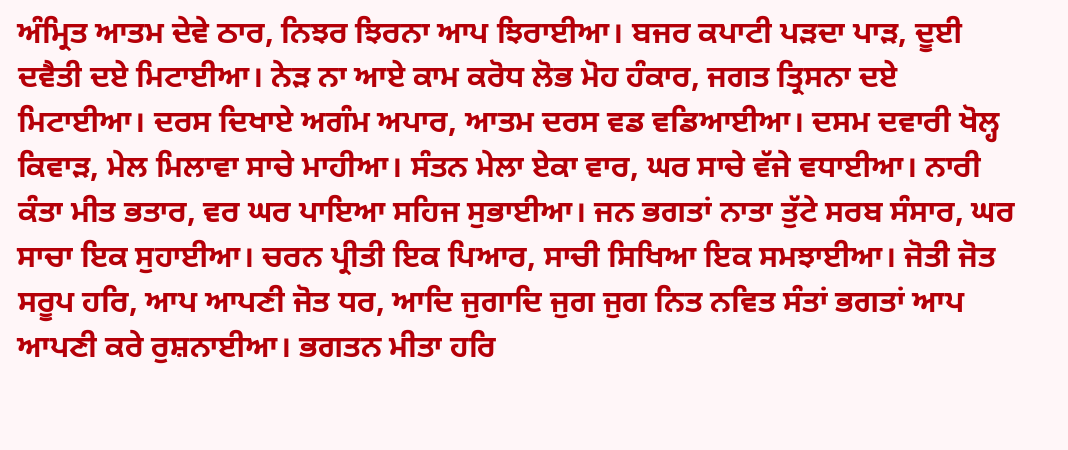ਅੰਮ੍ਰਿਤ ਆਤਮ ਦੇਵੇ ਠਾਰ, ਨਿਝਰ ਝਿਰਨਾ ਆਪ ਝਿਰਾਈਆ। ਬਜਰ ਕਪਾਟੀ ਪੜਦਾ ਪਾੜ, ਦੂਈ ਦਵੈਤੀ ਦਏ ਮਿਟਾਈਆ। ਨੇੜ ਨਾ ਆਏ ਕਾਮ ਕਰੋਧ ਲੋਭ ਮੋਹ ਹੰਕਾਰ, ਜਗਤ ਤ੍ਰਿਸਨਾ ਦਏ ਮਿਟਾਈਆ। ਦਰਸ ਦਿਖਾਏ ਅਗੰਮ ਅਪਾਰ, ਆਤਮ ਦਰਸ ਵਡ ਵਡਿਆਈਆ। ਦਸਮ ਦਵਾਰੀ ਖੋਲ੍ਹ ਕਿਵਾੜ, ਮੇਲ ਮਿਲਾਵਾ ਸਾਚੇ ਮਾਹੀਆ। ਸੰਤਨ ਮੇਲਾ ਏਕਾ ਵਾਰ, ਘਰ ਸਾਚੇ ਵੱਜੇ ਵਧਾਈਆ। ਨਾਰੀ ਕੰਤਾ ਮੀਤ ਭਤਾਰ, ਵਰ ਘਰ ਪਾਇਆ ਸਹਿਜ ਸੁਭਾਈਆ। ਜਨ ਭਗਤਾਂ ਨਾਤਾ ਤੁੱਟੇ ਸਰਬ ਸੰਸਾਰ, ਘਰ ਸਾਚਾ ਇਕ ਸੁਹਾਈਆ। ਚਰਨ ਪ੍ਰੀਤੀ ਇਕ ਪਿਆਰ, ਸਾਚੀ ਸਿਖਿਆ ਇਕ ਸਮਝਾਈਆ। ਜੋਤੀ ਜੋਤ ਸਰੂਪ ਹਰਿ, ਆਪ ਆਪਣੀ ਜੋਤ ਧਰ, ਆਦਿ ਜੁਗਾਦਿ ਜੁਗ ਜੁਗ ਨਿਤ ਨਵਿਤ ਸੰਤਾਂ ਭਗਤਾਂ ਆਪ ਆਪਣੀ ਕਰੇ ਰੁਸ਼ਨਾਈਆ। ਭਗਤਨ ਮੀਤਾ ਹਰਿ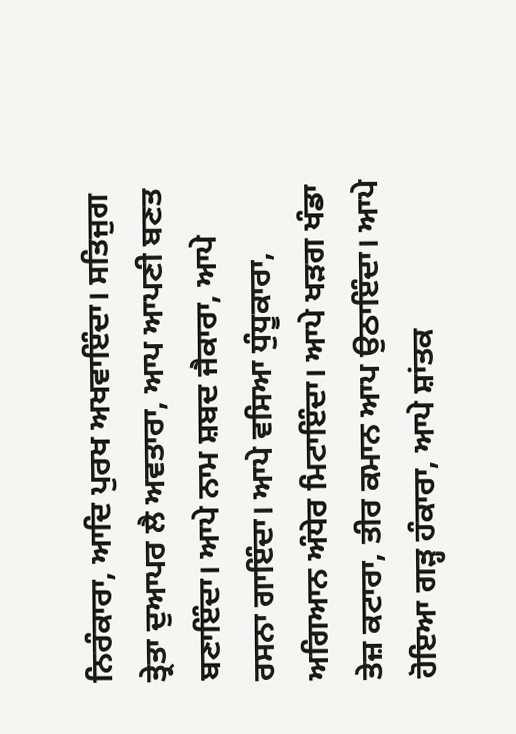ਨਿਰੰਕਾਰਾ, ਆਦਿ ਪੁਰਖ ਅਖਵਾਇੰਦਾ। ਸਤਿਜੁਗ ਤ੍ਰੇਤਾ ਦੁਆਪਰ ਲੈ ਅਵਤਾਰਾ, ਆਪ ਆਪਣੀ ਬਣਤ ਬਣਾਇੰਦਾ। ਆਪੇ ਨਾਮ ਸ਼ਬਦ ਜੈਕਾਰਾ, ਆਪੇ ਰਸਨਾ ਗਾਇੰਦਾ। ਆਪੇ ਵਸਿਆ ਧੁੰਧੂਕਾਰਾ, ਅਗਿਆਨ ਅੰਧੇਰ ਮਿਟਾਇੰਦਾ। ਆਪੇ ਖੜਗ ਖੰਡਾ ਤੇਜ਼ ਕਟਾਰਾ, ਤੀਰ ਕਮਾਨ ਆਪ ਉਠਾਇੰਦਾ। ਆਪੇ ਹੋਇਆ ਗੜ੍ਹ ਹੰਕਾਰਾ, ਆਪੇ ਸ਼ਾਂਤਕ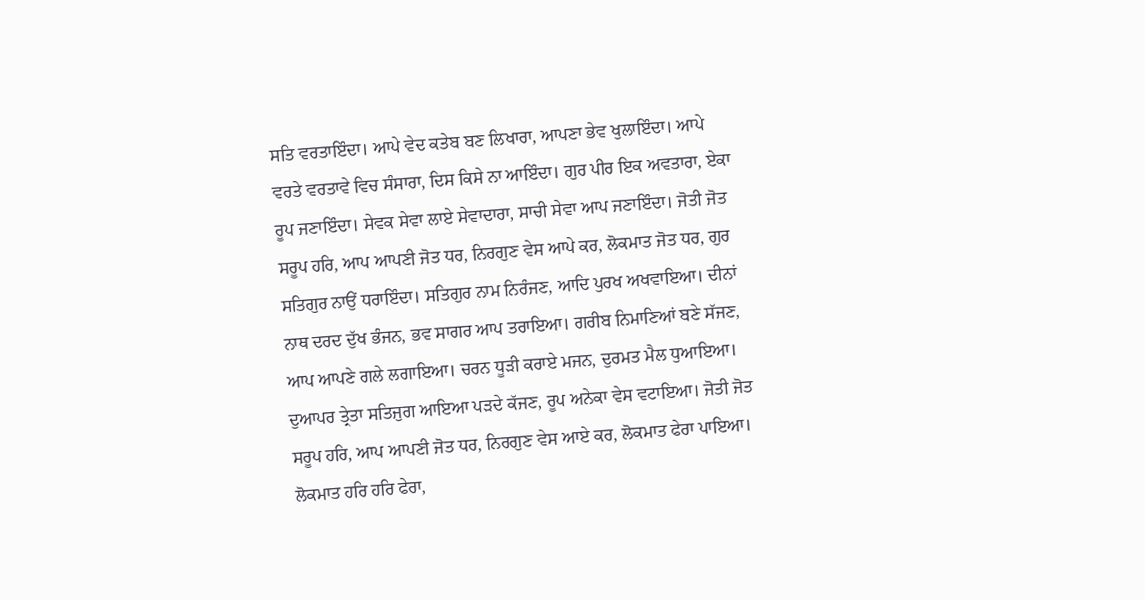ਸਤਿ ਵਰਤਾਇੰਦਾ। ਆਪੇ ਵੇਦ ਕਤੇਬ ਬਣ ਲਿਖਾਰਾ, ਆਪਣਾ ਭੇਵ ਖੁਲਾਇੰਦਾ। ਆਪੇ ਵਰਤੇ ਵਰਤਾਵੇ ਵਿਚ ਸੰਸਾਰਾ, ਦਿਸ ਕਿਸੇ ਨਾ ਆਇੰਦਾ। ਗੁਰ ਪੀਰ ਇਕ ਅਵਤਾਰਾ, ਏਕਾ ਰੂਪ ਜਣਾਇੰਦਾ। ਸੇਵਕ ਸੇਵਾ ਲਾਏ ਸੇਵਾਦਾਰਾ, ਸਾਚੀ ਸੇਵਾ ਆਪ ਜਣਾਇੰਦਾ। ਜੋਤੀ ਜੋਤ ਸਰੂਪ ਹਰਿ, ਆਪ ਆਪਣੀ ਜੋਤ ਧਰ, ਨਿਰਗੁਣ ਵੇਸ ਆਪੇ ਕਰ, ਲੋਕਮਾਤ ਜੋਤ ਧਰ, ਗੁਰ ਸਤਿਗੁਰ ਨਾਉਂ ਧਰਾਇੰਦਾ। ਸਤਿਗੁਰ ਨਾਮ ਨਿਰੰਜਣ, ਆਦਿ ਪੁਰਖ ਅਖਵਾਇਆ। ਦੀਨਾਂ ਨਾਥ ਦਰਦ ਦੁੱਖ ਭੰਜਨ, ਭਵ ਸਾਗਰ ਆਪ ਤਰਾਇਆ। ਗਰੀਬ ਨਿਮਾਣਿਆਂ ਬਣੇ ਸੱਜਣ, ਆਪ ਆਪਣੇ ਗਲੇ ਲਗਾਇਆ। ਚਰਨ ਧੂੜੀ ਕਰਾਏ ਮਜਨ, ਦੁਰਮਤ ਮੈਲ ਧੁਆਇਆ। ਦੁਆਪਰ ਤ੍ਰੇਤਾ ਸਤਿਜੁਗ ਆਇਆ ਪੜਦੇ ਕੱਜਣ, ਰੂਪ ਅਨੇਕਾ ਵੇਸ ਵਟਾਇਆ। ਜੋਤੀ ਜੋਤ ਸਰੂਪ ਹਰਿ, ਆਪ ਆਪਣੀ ਜੋਤ ਧਰ, ਨਿਰਗੁਣ ਵੇਸ ਆਏ ਕਰ, ਲੋਕਮਾਤ ਫੇਰਾ ਪਾਇਆ। ਲੋਕਮਾਤ ਹਰਿ ਹਰਿ ਫੇਰਾ,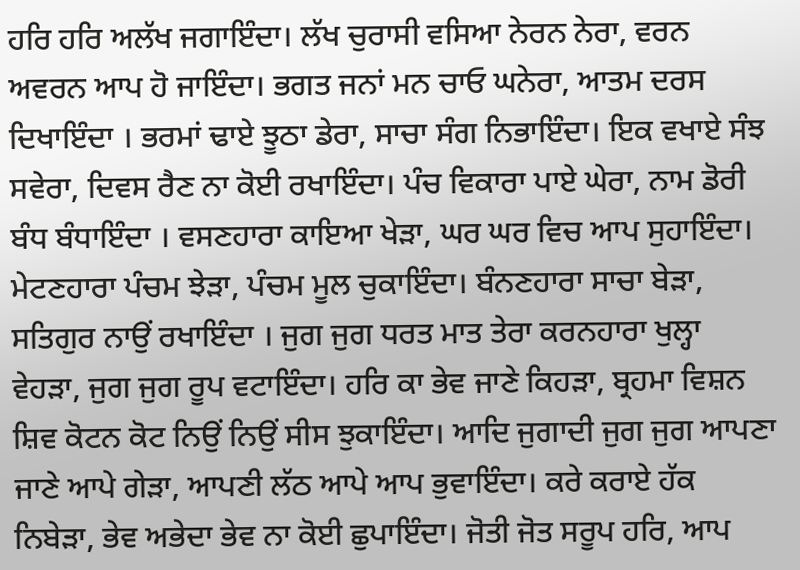ਹਰਿ ਹਰਿ ਅਲੱਖ ਜਗਾਇੰਦਾ। ਲੱਖ ਚੁਰਾਸੀ ਵਸਿਆ ਨੇਰਨ ਨੇਰਾ, ਵਰਨ ਅਵਰਨ ਆਪ ਹੋ ਜਾਇੰਦਾ। ਭਗਤ ਜਨਾਂ ਮਨ ਚਾਓ ਘਨੇਰਾ, ਆਤਮ ਦਰਸ ਦਿਖਾਇੰਦਾ । ਭਰਮਾਂ ਢਾਏ ਝੂਠਾ ਡੇਰਾ, ਸਾਚਾ ਸੰਗ ਨਿਭਾਇੰਦਾ। ਇਕ ਵਖਾਏ ਸੰਝ ਸਵੇਰਾ, ਦਿਵਸ ਰੈਣ ਨਾ ਕੋਈ ਰਖਾਇੰਦਾ। ਪੰਚ ਵਿਕਾਰਾ ਪਾਏ ਘੇਰਾ, ਨਾਮ ਡੋਰੀ ਬੰਧ ਬੰਧਾਇੰਦਾ । ਵਸਣਹਾਰਾ ਕਾਇਆ ਖੇੜਾ, ਘਰ ਘਰ ਵਿਚ ਆਪ ਸੁਹਾਇੰਦਾ। ਮੇਟਣਹਾਰਾ ਪੰਚਮ ਝੇੜਾ, ਪੰਚਮ ਮੂਲ ਚੁਕਾਇੰਦਾ। ਬੰਨਣਹਾਰਾ ਸਾਚਾ ਬੇੜਾ, ਸਤਿਗੁਰ ਨਾਉਂ ਰਖਾਇੰਦਾ । ਜੁਗ ਜੁਗ ਧਰਤ ਮਾਤ ਤੇਰਾ ਕਰਨਹਾਰਾ ਖੁਲ੍ਹਾ ਵੇਹੜਾ, ਜੁਗ ਜੁਗ ਰੂਪ ਵਟਾਇੰਦਾ। ਹਰਿ ਕਾ ਭੇਵ ਜਾਣੇ ਕਿਹੜਾ, ਬ੍ਰਹਮਾ ਵਿਸ਼ਨ ਸ਼ਿਵ ਕੋਟਨ ਕੋਟ ਨਿਉਂ ਨਿਉਂ ਸੀਸ ਝੁਕਾਇੰਦਾ। ਆਦਿ ਜੁਗਾਦੀ ਜੁਗ ਜੁਗ ਆਪਣਾ ਜਾਣੇ ਆਪੇ ਗੇੜਾ, ਆਪਣੀ ਲੱਠ ਆਪੇ ਆਪ ਭੁਵਾਇੰਦਾ। ਕਰੇ ਕਰਾਏ ਹੱਕ ਨਿਬੇੜਾ, ਭੇਵ ਅਭੇਦਾ ਭੇਵ ਨਾ ਕੋਈ ਛੁਪਾਇੰਦਾ। ਜੋਤੀ ਜੋਤ ਸਰੂਪ ਹਰਿ, ਆਪ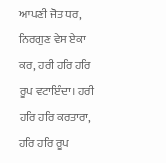ਆਪਣੀ ਜੋਤ ਧਰ, ਨਿਰਗੁਣ ਵੇਸ ਏਕਾ ਕਰ, ਹਰੀ ਹਰਿ ਹਰਿ ਰੂਪ ਵਟਾਇੰਦਾ। ਹਰੀ ਹਰਿ ਹਰਿ ਕਰਤਾਰਾ, ਹਰਿ ਹਰਿ ਰੂਪ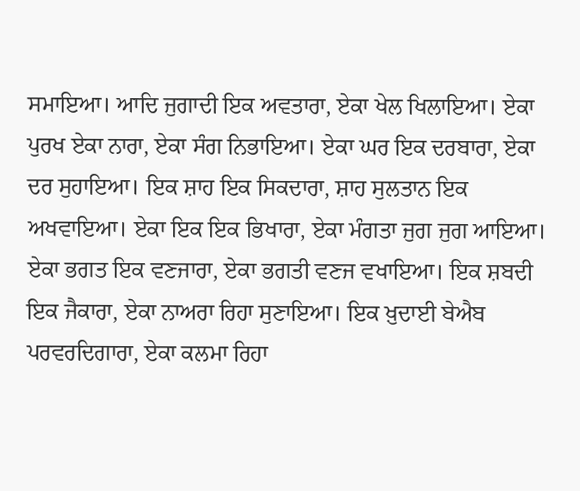ਸਮਾਇਆ। ਆਦਿ ਜੁਗਾਦੀ ਇਕ ਅਵਤਾਰਾ, ਏਕਾ ਖੇਲ ਖਿਲਾਇਆ। ਏਕਾ ਪੁਰਖ ਏਕਾ ਨਾਰਾ, ਏਕਾ ਸੰਗ ਨਿਭਾਇਆ। ਏਕਾ ਘਰ ਇਕ ਦਰਬਾਰਾ, ਏਕਾ ਦਰ ਸੁਹਾਇਆ। ਇਕ ਸ਼ਾਹ ਇਕ ਸਿਕਦਾਰਾ, ਸ਼ਾਹ ਸੁਲਤਾਨ ਇਕ ਅਖਵਾਇਆ। ਏਕਾ ਇਕ ਇਕ ਭਿਖਾਰਾ, ਏਕਾ ਮੰਗਤਾ ਜੁਗ ਜੁਗ ਆਇਆ। ਏਕਾ ਭਗਤ ਇਕ ਵਣਜਾਰਾ, ਏਕਾ ਭਗਤੀ ਵਣਜ ਵਖਾਇਆ। ਇਕ ਸ਼ਬਦੀ ਇਕ ਜੈਕਾਰਾ, ਏਕਾ ਨਾਅਰਾ ਰਿਹਾ ਸੁਣਾਇਆ। ਇਕ ਖ਼ੁਦਾਈ ਬੇਐਬ ਪਰਵਰਦਿਗਾਰਾ, ਏਕਾ ਕਲਮਾ ਰਿਹਾ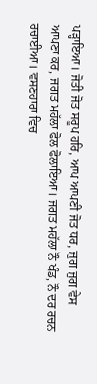ਪੜ੍ਹਾਇਆ। ਜੋਤੀ ਜੋਤ ਸਰੂਪ ਹਰਿ, ਆਪ ਆਪਣੀ ਜੋਤ ਧਰ, ਜੁਗ ਜੁਗ ਵੇਸ ਆਪਣਾ ਕਰ, ਜਗਤ ਮਹੱਲਾ ਫੋਲ ਫੋਲਾਇਆ। ਜਗਤ ਮਹੱਲਾ ਨੌ ਖੰਡ, ਨੌ ਦਰ ਰਚਨ ਰਚਾਈਆ। ਵਸਣਹਾਰਾ ਵਿਚ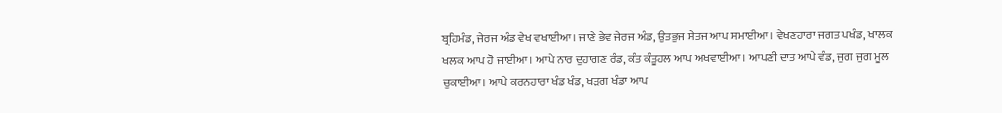ਬ੍ਰਹਿਮੰਡ, ਜੇਰਜ ਅੰਡ ਵੇਖ ਵਖਾਈਆ। ਜਾਣੇ ਭੇਵ ਜੇਰਜ ਅੰਡ, ਉਤਭੁਜ ਸੇਤਜ ਆਪ ਸਮਾਈਆ। ਵੇਖਣਹਾਰਾ ਜਗਤ ਪਖੰਡ, ਖਾਲਕ ਖਲਕ ਆਪ ਹੋ ਜਾਈਆ। ਆਪੇ ਨਾਰ ਦੁਹਾਗਣ ਰੰਡ, ਕੰਤ ਕੰਤੂਹਲ ਆਪ ਅਖਵਾਈਆ। ਆਪਣੀ ਦਾਤ ਆਪੇ ਵੰਡ, ਜੁਗ ਜੁਗ ਮੂਲ ਚੁਕਾਈਆ। ਆਪੇ ਕਰਨਹਾਰਾ ਖੰਡ ਖੰਡ, ਖੜਗ ਖੰਡਾ ਆਪ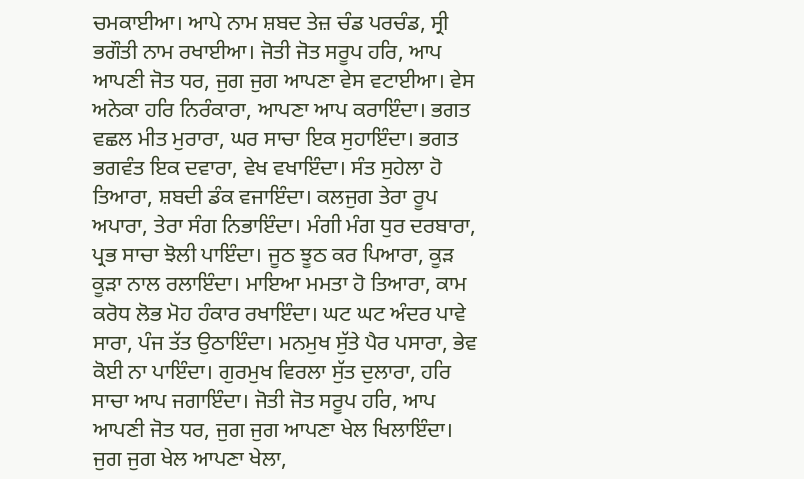ਚਮਕਾਈਆ। ਆਪੇ ਨਾਮ ਸ਼ਬਦ ਤੇਜ਼ ਚੰਡ ਪਰਚੰਡ, ਸ੍ਰੀ ਭਗੌਤੀ ਨਾਮ ਰਖਾਈਆ। ਜੋਤੀ ਜੋਤ ਸਰੂਪ ਹਰਿ, ਆਪ ਆਪਣੀ ਜੋਤ ਧਰ, ਜੁਗ ਜੁਗ ਆਪਣਾ ਵੇਸ ਵਟਾਈਆ। ਵੇਸ ਅਨੇਕਾ ਹਰਿ ਨਿਰੰਕਾਰਾ, ਆਪਣਾ ਆਪ ਕਰਾਇੰਦਾ। ਭਗਤ ਵਛਲ ਮੀਤ ਮੁਰਾਰਾ, ਘਰ ਸਾਚਾ ਇਕ ਸੁਹਾਇੰਦਾ। ਭਗਤ ਭਗਵੰਤ ਇਕ ਦਵਾਰਾ, ਵੇਖ ਵਖਾਇੰਦਾ। ਸੰਤ ਸੁਹੇਲਾ ਹੋ ਤਿਆਰਾ, ਸ਼ਬਦੀ ਡੰਕ ਵਜਾਇੰਦਾ। ਕਲਜੁਗ ਤੇਰਾ ਰੂਪ ਅਪਾਰਾ, ਤੇਰਾ ਸੰਗ ਨਿਭਾਇੰਦਾ। ਮੰਗੀ ਮੰਗ ਧੁਰ ਦਰਬਾਰਾ, ਪ੍ਰਭ ਸਾਚਾ ਝੋਲੀ ਪਾਇੰਦਾ। ਜੂਠ ਝੂਠ ਕਰ ਪਿਆਰਾ, ਕੂੜ ਕੂੜਾ ਨਾਲ ਰਲਾਇੰਦਾ। ਮਾਇਆ ਮਮਤਾ ਹੋ ਤਿਆਰਾ, ਕਾਮ ਕਰੋਧ ਲੋਭ ਮੋਹ ਹੰਕਾਰ ਰਖਾਇੰਦਾ। ਘਟ ਘਟ ਅੰਦਰ ਪਾਵੇ ਸਾਰਾ, ਪੰਜ ਤੱਤ ਉਠਾਇੰਦਾ। ਮਨਮੁਖ ਸੁੱਤੇ ਪੈਰ ਪਸਾਰਾ, ਭੇਵ ਕੋਈ ਨਾ ਪਾਇੰਦਾ। ਗੁਰਮੁਖ ਵਿਰਲਾ ਸੁੱਤ ਦੁਲਾਰਾ, ਹਰਿ ਸਾਚਾ ਆਪ ਜਗਾਇੰਦਾ। ਜੋਤੀ ਜੋਤ ਸਰੂਪ ਹਰਿ, ਆਪ ਆਪਣੀ ਜੋਤ ਧਰ, ਜੁਗ ਜੁਗ ਆਪਣਾ ਖੇਲ ਖਿਲਾਇੰਦਾ। ਜੁਗ ਜੁਗ ਖੇਲ ਆਪਣਾ ਖੇਲਾ,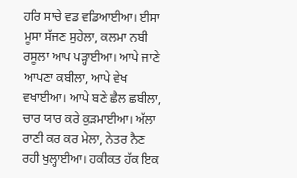ਹਰਿ ਸਾਚੇ ਵਡ ਵਡਿਆਈਆ। ਈਸਾ ਮੂਸਾ ਸੱਜਣ ਸੁਹੇਲਾ, ਕਲਮਾ ਨਬੀ ਰਸੂਲਾ ਆਪ ਪੜ੍ਹਾਈਆ। ਆਪੇ ਜਾਣੇ ਆਪਣਾ ਕਬੀਲਾ, ਆਪੇ ਵੇਖ ਵਖਾਈਆ। ਆਪੇ ਬਣੇ ਛੈਲ ਛਬੀਲਾ, ਚਾਰ ਯਾਰ ਕਰੇ ਕੁੜਮਾਈਆ। ਅੱਲਾ ਰਾਣੀ ਕਰ ਕਰ ਮੇਲਾ, ਨੇਤਰ ਨੈਣ ਰਹੀ ਖੁਲ੍ਹਾਈਆ। ਹਕੀਕਤ ਹੱਕ ਇਕ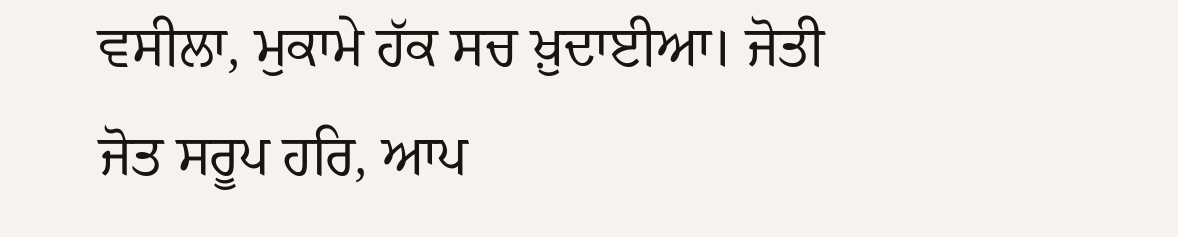ਵਸੀਲਾ, ਮੁਕਾਮੇ ਹੱਕ ਸਚ ਖ਼ੁਦਾਈਆ। ਜੋਤੀ ਜੋਤ ਸਰੂਪ ਹਰਿ, ਆਪ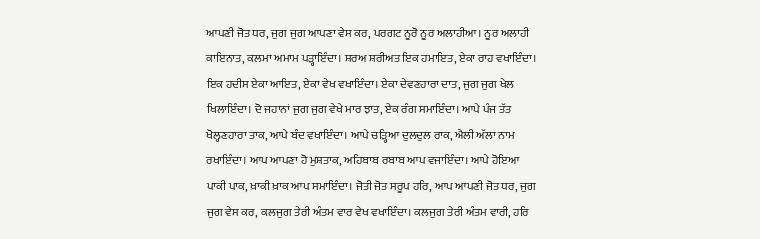ਆਪਣੀ ਜੋਤ ਧਰ, ਜੁਗ ਜੁਗ ਆਪਣਾ ਵੇਸ ਕਰ, ਪਰਗਟ ਨੂਰੋ ਨੂਰ ਅਲਾਹੀਆ। ਨੂਰ ਅਲਾਹੀ ਕਾਇਨਾਤ, ਕਲਮਾ ਅਮਾਮ ਪੜ੍ਹਾਇੰਦਾ। ਸ਼ਰਅ ਸ਼ਰੀਅਤ ਇਕ ਹਮਾਇਤ, ਏਕਾ ਰਾਹ ਵਖਾਇੰਦਾ। ਇਕ ਹਦੀਸ ਏਕਾ ਆਇਤ, ਏਕਾ ਵੇਖ ਵਖਾਇੰਦਾ। ਏਕਾ ਦੇਵਣਹਾਰਾ ਦਾਤ, ਜੁਗ ਜੁਗ ਖੇਲ ਖਿਲਾਇੰਦਾ। ਦੋ ਜਹਾਨਾਂ ਜੁਗ ਜੁਗ ਵੇਖੇ ਮਾਰ ਝਾਤ, ਏਕ ਰੰਗ ਸਮਾਇੰਦਾ। ਆਪੇ ਪੰਜ ਤੱਤ ਖੋਲ੍ਹਣਹਾਰਾ ਤਾਕ, ਆਪੇ ਬੰਦ ਵਖਾਇੰਦਾ। ਆਪੇ ਚੜ੍ਹਿਆ ਦੁਲਦੁਲ ਰਾਕ, ਐਲੀ ਅੱਲਾ ਨਾਮ ਰਖਾਇੰਦਾ। ਆਪ ਆਪਣਾ ਹੋ ਮੁਸ਼ਤਾਕ, ਅਹਿਬਾਬ ਰਬਾਬ ਆਪ ਵਜਾਇੰਦਾ। ਆਪੇ ਹੋਇਆ ਪਾਕੀ ਪਾਕ, ਖ਼ਾਕੀ ਖ਼ਾਕ ਆਪ ਸਮਾਇੰਦਾ। ਜੋਤੀ ਜੋਤ ਸਰੂਪ ਹਰਿ, ਆਪ ਆਪਣੀ ਜੋਤ ਧਰ, ਜੁਗ ਜੁਗ ਵੇਸ ਕਰ, ਕਲਜੁਗ ਤੇਰੀ ਅੰਤਮ ਵਾਰ ਵੇਖ ਵਖਾਇੰਦਾ। ਕਲਜੁਗ ਤੇਰੀ ਅੰਤਮ ਵਾਰੀ, ਹਰਿ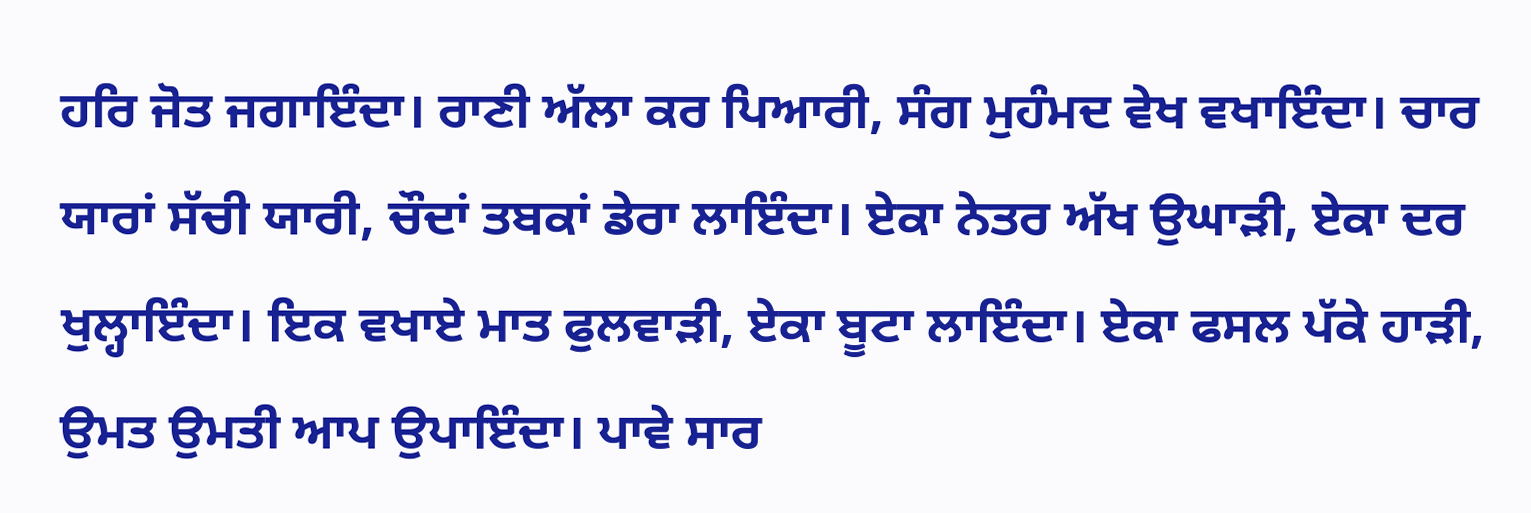ਹਰਿ ਜੋਤ ਜਗਾਇੰਦਾ। ਰਾਣੀ ਅੱਲਾ ਕਰ ਪਿਆਰੀ, ਸੰਗ ਮੁਹੰਮਦ ਵੇਖ ਵਖਾਇੰਦਾ। ਚਾਰ ਯਾਰਾਂ ਸੱਚੀ ਯਾਰੀ, ਚੌਦਾਂ ਤਬਕਾਂ ਡੇਰਾ ਲਾਇੰਦਾ। ਏਕਾ ਨੇਤਰ ਅੱਖ ਉਘਾੜੀ, ਏਕਾ ਦਰ ਖੁਲ੍ਹਾਇੰਦਾ। ਇਕ ਵਖਾਏ ਮਾਤ ਫੁਲਵਾੜੀ, ਏਕਾ ਬੂਟਾ ਲਾਇੰਦਾ। ਏਕਾ ਫਸਲ ਪੱਕੇ ਹਾੜੀ, ਉਮਤ ਉਮਤੀ ਆਪ ਉਪਾਇੰਦਾ। ਪਾਵੇ ਸਾਰ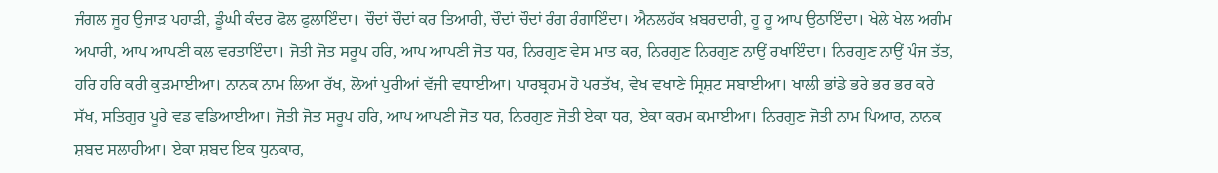ਜੰਗਲ ਜੂਹ ਉਜਾੜ ਪਹਾੜੀ, ਡੂੰਘੀ ਕੰਦਰ ਫੋਲ ਫੁਲਾਇੰਦਾ। ਚੌਦਾਂ ਚੌਦਾਂ ਕਰ ਤਿਆਰੀ, ਚੌਦਾਂ ਚੌਦਾਂ ਰੰਗ ਰੰਗਾਇੰਦਾ। ਐਨਲਹੱਕ ਖ਼ਬਰਦਾਰੀ, ਹੂ ਹੂ ਆਪ ਉਠਾਇੰਦਾ। ਖੇਲੇ ਖੇਲ ਅਗੰਮ ਅਪਾਰੀ, ਆਪ ਆਪਣੀ ਕਲ ਵਰਤਾਇੰਦਾ। ਜੋਤੀ ਜੋਤ ਸਰੂਪ ਹਰਿ, ਆਪ ਆਪਣੀ ਜੋਤ ਧਰ, ਨਿਰਗੁਣ ਵੇਸ ਮਾਤ ਕਰ, ਨਿਰਗੁਣ ਨਿਰਗੁਣ ਨਾਉਂ ਰਖਾਇੰਦਾ। ਨਿਰਗੁਣ ਨਾਉਂ ਪੰਜ ਤੱਤ, ਹਰਿ ਹਰਿ ਕਰੀ ਕੁੜਮਾਈਆ। ਨਾਨਕ ਨਾਮ ਲਿਆ ਰੱਖ, ਲੋਆਂ ਪੁਰੀਆਂ ਵੱਜੀ ਵਧਾਈਆ। ਪਾਰਬ੍ਰਹਮ ਹੋ ਪਰਤੱਖ, ਵੇਖ ਵਖਾਣੇ ਸ੍ਰਿਸ਼ਟ ਸਬਾਈਆ। ਖਾਲੀ ਭਾਂਡੇ ਭਰੇ ਭਰ ਭਰ ਕਰੇ ਸੱਖ, ਸਤਿਗੁਰ ਪੂਰੇ ਵਡ ਵਡਿਆਈਆ। ਜੋਤੀ ਜੋਤ ਸਰੂਪ ਹਰਿ, ਆਪ ਆਪਣੀ ਜੋਤ ਧਰ, ਨਿਰਗੁਣ ਜੋਤੀ ਏਕਾ ਧਰ, ਏਕਾ ਕਰਮ ਕਮਾਈਆ। ਨਿਰਗੁਣ ਜੋਤੀ ਨਾਮ ਪਿਆਰ, ਨਾਨਕ ਸ਼ਬਦ ਸਲਾਹੀਆ। ਏਕਾ ਸ਼ਬਦ ਇਕ ਧੁਨਕਾਰ,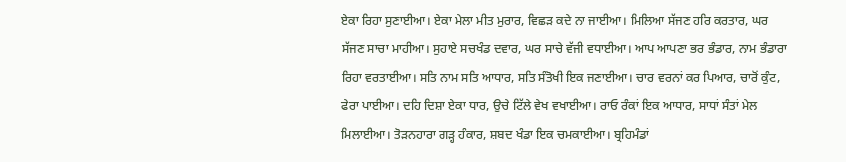ਏਕਾ ਰਿਹਾ ਸੁਣਾਈਆ। ਏਕਾ ਮੇਲਾ ਮੀਤ ਮੁਰਾਰ, ਵਿਛੜ ਕਦੇ ਨਾ ਜਾਈਆ। ਮਿਲਿਆ ਸੱਜਣ ਹਰਿ ਕਰਤਾਰ, ਘਰ ਸੱਜਣ ਸਾਚਾ ਮਾਹੀਆ। ਸੁਹਾਏ ਸਚਖੰਡ ਦਵਾਰ, ਘਰ ਸਾਚੇ ਵੱਜੀ ਵਧਾਈਆ। ਆਪ ਆਪਣਾ ਭਰ ਭੰਡਾਰ, ਨਾਮ ਭੰਡਾਰਾ ਰਿਹਾ ਵਰਤਾਈਆ। ਸਤਿ ਨਾਮ ਸਤਿ ਆਧਾਰ, ਸਤਿ ਸੰਤੋਖੀ ਇਕ ਜਣਾਈਆ। ਚਾਰ ਵਰਨਾਂ ਕਰ ਪਿਆਰ, ਚਾਰੋਂ ਕੁੰਟ, ਫੇਰਾ ਪਾਈਆ। ਦਹਿ ਦਿਸ਼ਾ ਏਕਾ ਧਾਰ, ਉਚੇ ਟਿੱਲੇ ਵੇਖ ਵਖਾਈਆ। ਰਾਓ ਰੰਕਾਂ ਇਕ ਆਧਾਰ, ਸਾਧਾਂ ਸੰਤਾਂ ਮੇਲ ਮਿਲਾਈਆ। ਤੋੜਨਹਾਰਾ ਗੜ੍ਹ ਹੰਕਾਰ, ਸ਼ਬਦ ਖੰਡਾ ਇਕ ਚਮਕਾਈਆ। ਬ੍ਰਹਿਮੰਡਾਂ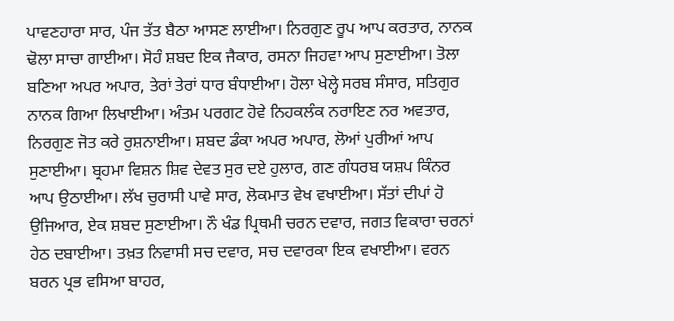ਪਾਵਣਹਾਰਾ ਸਾਰ, ਪੰਜ ਤੱਤ ਬੈਠਾ ਆਸਣ ਲਾਈਆ। ਨਿਰਗੁਣ ਰੂਪ ਆਪ ਕਰਤਾਰ, ਨਾਨਕ ਢੋਲਾ ਸਾਚਾ ਗਾਈਆ। ਸੋਹੰ ਸ਼ਬਦ ਇਕ ਜੈਕਾਰ, ਰਸਨਾ ਜਿਹਵਾ ਆਪ ਸੁਣਾਈਆ। ਤੋਲਾ ਬਣਿਆ ਅਪਰ ਅਪਾਰ, ਤੇਰਾਂ ਤੇਰਾਂ ਧਾਰ ਬੰਧਾਈਆ। ਹੋਲਾ ਖੇਲ੍ਹੇ ਸਰਬ ਸੰਸਾਰ, ਸਤਿਗੁਰ ਨਾਨਕ ਗਿਆ ਲਿਖਾਈਆ। ਅੰਤਮ ਪਰਗਟ ਹੋਵੇ ਨਿਹਕਲੰਕ ਨਰਾਇਣ ਨਰ ਅਵਤਾਰ, ਨਿਰਗੁਣ ਜੋਤ ਕਰੇ ਰੁਸ਼ਨਾਈਆ। ਸ਼ਬਦ ਡੰਕਾ ਅਪਰ ਅਪਾਰ, ਲੋਆਂ ਪੁਰੀਆਂ ਆਪ ਸੁਣਾਈਆ। ਬ੍ਰਹਮਾ ਵਿਸ਼ਨ ਸ਼ਿਵ ਦੇਵਤ ਸੁਰ ਦਏ ਹੁਲਾਰ, ਗਣ ਗੰਧਰਬ ਯਸ਼ਪ ਕਿੰਨਰ ਆਪ ਉਠਾਈਆ। ਲੱਖ ਚੁਰਾਸੀ ਪਾਵੇ ਸਾਰ, ਲੋਕਮਾਤ ਵੇਖ ਵਖਾਈਆ। ਸੱਤਾਂ ਦੀਪਾਂ ਹੋ ਉਜਿਆਰ, ਏਕ ਸ਼ਬਦ ਸੁਣਾਈਆ। ਨੌ ਖੰਡ ਪ੍ਰਿਥਮੀ ਚਰਨ ਦਵਾਰ, ਜਗਤ ਵਿਕਾਰਾ ਚਰਨਾਂ ਹੇਠ ਦਬਾਈਆ। ਤਖ਼ਤ ਨਿਵਾਸੀ ਸਚ ਦਵਾਰ, ਸਚ ਦਵਾਰਕਾ ਇਕ ਵਖਾਈਆ। ਵਰਨ ਬਰਨ ਪ੍ਰਭ ਵਸਿਆ ਬਾਹਰ,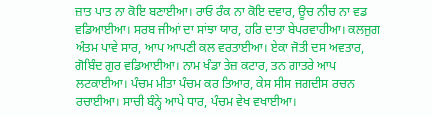ਜ਼ਾਤ ਪਾਤ ਨਾ ਕੋਇ ਬਣਾਈਆ। ਰਾਓ ਰੰਕ ਨਾ ਕੋਇ ਦਵਾਰ, ਊਚ ਨੀਚ ਨਾ ਵਡ ਵਡਿਆਈਆ। ਸਰਬ ਜੀਆਂ ਦਾ ਸਾਂਝਾ ਯਾਰ, ਹਰਿ ਦਾਤਾ ਬੇਪਰਵਾਹੀਆ। ਕਲਜੁਗ ਅੰਤਮ ਪਾਵੇ ਸਾਰ, ਆਪ ਆਪਣੀ ਕਲ ਵਰਤਾਈਆ। ਏਕਾ ਜੋਤੀ ਦਸ ਅਵਤਾਰ, ਗੋਬਿੰਦ ਗੁਰ ਵਡਿਆਈਆ। ਨਾਮ ਖੰਡਾ ਤੇਜ਼ ਕਟਾਰ, ਤਨ ਗਾਤਰੇ ਆਪ ਲਟਕਾਈਆ। ਪੰਚਮ ਮੀਤਾ ਪੰਚਮ ਕਰ ਤਿਆਰ, ਕੇਸ ਸੀਸ ਜਗਦੀਸ ਰਚਨ ਰਚਾਈਆ। ਸਾਚੀ ਬੰਨ੍ਹੇ ਆਪੇ ਧਾਰ, ਪੰਚਮ ਵੇਖ ਵਖਾਈਆ।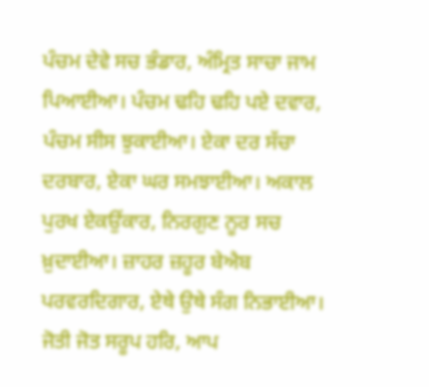ਪੰਚਮ ਦੇਵੇ ਸਚ ਭੰਡਾਰ, ਅੰਮ੍ਰਿਤ ਸਾਚਾ ਜਾਮ ਪਿਆਈਆ। ਪੰਚਮ ਢਹਿ ਢਹਿ ਪਏ ਦਵਾਰ, ਪੰਚਮ ਸੀਸ ਝੁਕਾਈਆ। ਏਕਾ ਦਰ ਸੱਚਾ ਦਰਬਾਰ, ਏਕਾ ਘਰ ਸਮਝਾਈਆ। ਅਕਾਲ ਪੁਰਖ ਏਕਉਂਕਾਰ, ਨਿਰਗੁਣ ਨੂਰ ਸਚ ਖ਼ੁਦਾਈਆ। ਜ਼ਾਹਰ ਜ਼ਹੂਰ ਬੇਐਬ ਪਰਵਰਦਿਗਾਰ, ਏਥੇ ਉਥੇ ਸੰਗ ਨਿਭਾਈਆ। ਜੋਤੀ ਜੋਤ ਸਰੂਪ ਹਰਿ, ਆਪ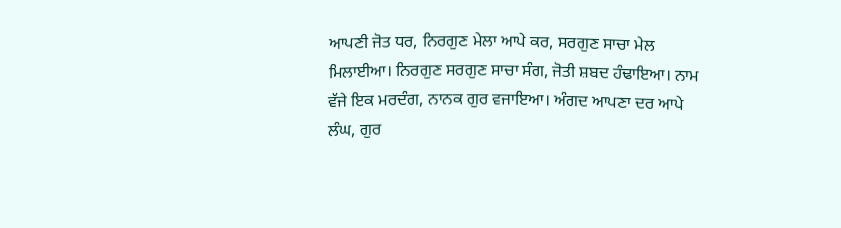ਆਪਣੀ ਜੋਤ ਧਰ, ਨਿਰਗੁਣ ਮੇਲਾ ਆਪੇ ਕਰ, ਸਰਗੁਣ ਸਾਚਾ ਮੇਲ ਮਿਲਾਈਆ। ਨਿਰਗੁਣ ਸਰਗੁਣ ਸਾਚਾ ਸੰਗ, ਜੋਤੀ ਸ਼ਬਦ ਹੰਢਾਇਆ। ਨਾਮ ਵੱਜੇ ਇਕ ਮਰਦੰਗ, ਨਾਨਕ ਗੁਰ ਵਜਾਇਆ। ਅੰਗਦ ਆਪਣਾ ਦਰ ਆਪੇ ਲੰਘ, ਗੁਰ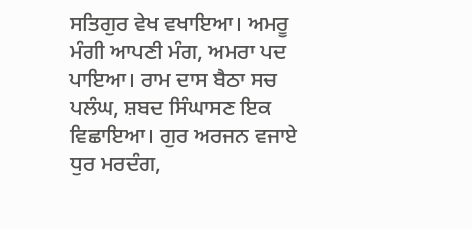ਸਤਿਗੁਰ ਵੇਖ ਵਖਾਇਆ। ਅਮਰੂ ਮੰਗੀ ਆਪਣੀ ਮੰਗ, ਅਮਰਾ ਪਦ ਪਾਇਆ। ਰਾਮ ਦਾਸ ਬੈਠਾ ਸਚ ਪਲੰਘ, ਸ਼ਬਦ ਸਿੰਘਾਸਣ ਇਕ ਵਿਛਾਇਆ। ਗੁਰ ਅਰਜਨ ਵਜਾਏ ਧੁਰ ਮਰਦੰਗ,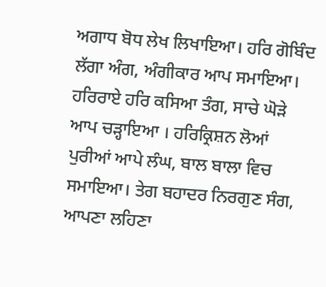ਅਗਾਧ ਬੋਧ ਲੇਖ ਲਿਖਾਇਆ। ਹਰਿ ਗੋਬਿੰਦ ਲੱਗਾ ਅੰਗ, ਅੰਗੀਕਾਰ ਆਪ ਸਮਾਇਆ। ਹਰਿਰਾਏ ਹਰਿ ਕਸਿਆ ਤੰਗ, ਸਾਚੇ ਘੋੜੇ ਆਪ ਚੜ੍ਹਾਇਆ । ਹਰਿਕ੍ਰਿਸ਼ਨ ਲੋਆਂ ਪੁਰੀਆਂ ਆਪੇ ਲੰਘ, ਬਾਲ ਬਾਲਾ ਵਿਚ ਸਮਾਇਆ। ਤੇਗ ਬਹਾਦਰ ਨਿਰਗੁਣ ਸੰਗ, ਆਪਣਾ ਲਹਿਣਾ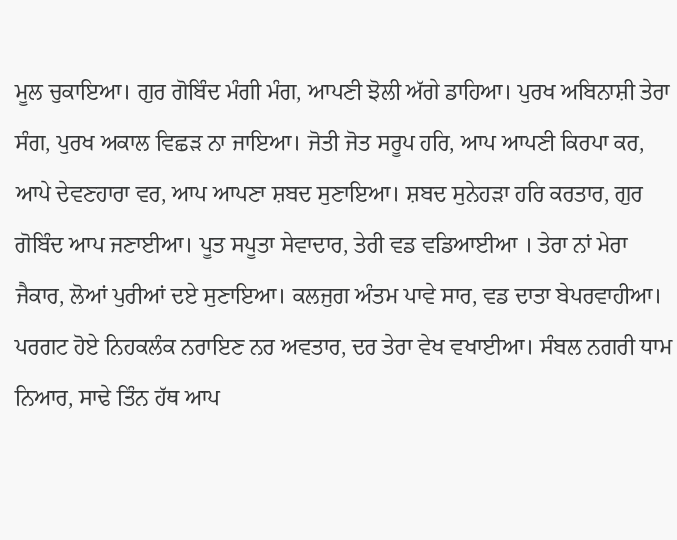ਮੂਲ ਚੁਕਾਇਆ। ਗੁਰ ਗੋਬਿੰਦ ਮੰਗੀ ਮੰਗ, ਆਪਣੀ ਝੋਲੀ ਅੱਗੇ ਡਾਹਿਆ। ਪੁਰਖ ਅਬਿਨਾਸ਼ੀ ਤੇਰਾ ਸੰਗ, ਪੁਰਖ ਅਕਾਲ ਵਿਛੜ ਨਾ ਜਾਇਆ। ਜੋਤੀ ਜੋਤ ਸਰੂਪ ਹਰਿ, ਆਪ ਆਪਣੀ ਕਿਰਪਾ ਕਰ, ਆਪੇ ਦੇਵਣਹਾਰਾ ਵਰ, ਆਪ ਆਪਣਾ ਸ਼ਬਦ ਸੁਣਾਇਆ। ਸ਼ਬਦ ਸੁਨੇਹੜਾ ਹਰਿ ਕਰਤਾਰ, ਗੁਰ ਗੋਬਿੰਦ ਆਪ ਜਣਾਈਆ। ਪੂਤ ਸਪੂਤਾ ਸੇਵਾਦਾਰ, ਤੇਰੀ ਵਡ ਵਡਿਆਈਆ । ਤੇਰਾ ਨਾਂ ਮੇਰਾ ਜੈਕਾਰ, ਲੋਆਂ ਪੁਰੀਆਂ ਦਏ ਸੁਣਾਇਆ। ਕਲਜੁਗ ਅੰਤਮ ਪਾਵੇ ਸਾਰ, ਵਡ ਦਾਤਾ ਬੇਪਰਵਾਹੀਆ। ਪਰਗਟ ਹੋਏ ਨਿਹਕਲੰਕ ਨਰਾਇਣ ਨਰ ਅਵਤਾਰ, ਦਰ ਤੇਰਾ ਵੇਖ ਵਖਾਈਆ। ਸੰਬਲ ਨਗਰੀ ਧਾਮ ਨਿਆਰ, ਸਾਢੇ ਤਿੰਨ ਹੱਥ ਆਪ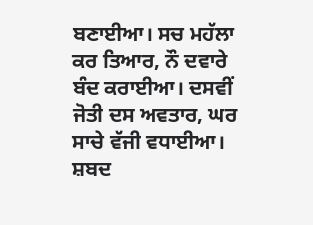ਬਣਾਈਆ। ਸਚ ਮਹੱਲਾ ਕਰ ਤਿਆਰ, ਨੌ ਦਵਾਰੇ ਬੰਦ ਕਰਾਈਆ। ਦਸਵੀਂ ਜੋਤੀ ਦਸ ਅਵਤਾਰ, ਘਰ ਸਾਚੇ ਵੱਜੀ ਵਧਾਈਆ। ਸ਼ਬਦ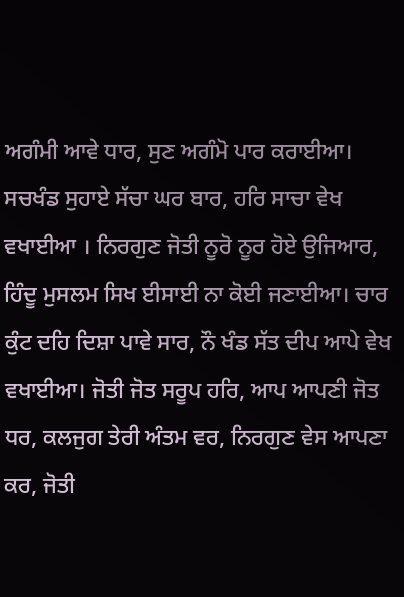ਅਗੰਮੀ ਆਵੇ ਧਾਰ, ਸੁਣ ਅਗੰਮੋ ਪਾਰ ਕਰਾਈਆ। ਸਚਖੰਡ ਸੁਹਾਏ ਸੱਚਾ ਘਰ ਬਾਰ, ਹਰਿ ਸਾਚਾ ਵੇਖ ਵਖਾਈਆ । ਨਿਰਗੁਣ ਜੋਤੀ ਨੂਰੋ ਨੂਰ ਹੋਏ ਉਜਿਆਰ, ਹਿੰਦੂ ਮੁਸਲਮ ਸਿਖ ਈਸਾਈ ਨਾ ਕੋਈ ਜਣਾਈਆ। ਚਾਰ ਕੁੰਟ ਦਹਿ ਦਿਸ਼ਾ ਪਾਵੇ ਸਾਰ, ਨੌ ਖੰਡ ਸੱਤ ਦੀਪ ਆਪੇ ਵੇਖ ਵਖਾਈਆ। ਜੋਤੀ ਜੋਤ ਸਰੂਪ ਹਰਿ, ਆਪ ਆਪਣੀ ਜੋਤ ਧਰ, ਕਲਜੁਗ ਤੇਰੀ ਅੰਤਮ ਵਰ, ਨਿਰਗੁਣ ਵੇਸ ਆਪਣਾ ਕਰ, ਜੋਤੀ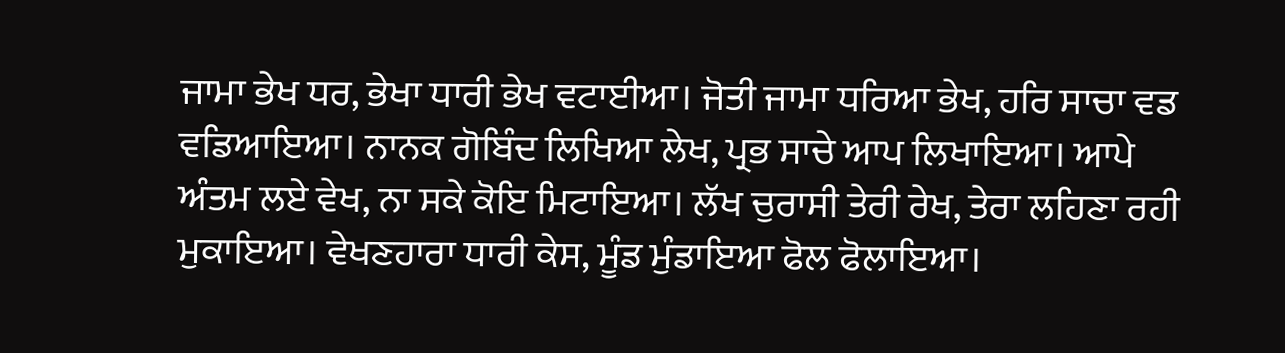ਜਾਮਾ ਭੇਖ ਧਰ, ਭੇਖਾ ਧਾਰੀ ਭੇਖ ਵਟਾਈਆ। ਜੋਤੀ ਜਾਮਾ ਧਰਿਆ ਭੇਖ, ਹਰਿ ਸਾਚਾ ਵਡ ਵਡਿਆਇਆ। ਨਾਨਕ ਗੋਬਿੰਦ ਲਿਖਿਆ ਲੇਖ, ਪ੍ਰਭ ਸਾਚੇ ਆਪ ਲਿਖਾਇਆ। ਆਪੇ ਅੰਤਮ ਲਏ ਵੇਖ, ਨਾ ਸਕੇ ਕੋਇ ਮਿਟਾਇਆ। ਲੱਖ ਚੁਰਾਸੀ ਤੇਰੀ ਰੇਖ, ਤੇਰਾ ਲਹਿਣਾ ਰਹੀ ਮੁਕਾਇਆ। ਵੇਖਣਹਾਰਾ ਧਾਰੀ ਕੇਸ, ਮੂੰਡ ਮੁੰਡਾਇਆ ਫੋਲ ਫੋਲਾਇਆ।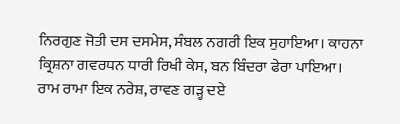ਨਿਰਗੁਣ ਜੋਤੀ ਦਸ ਦਸਮੇਸ, ਸੰਬਲ ਨਗਰੀ ਇਕ ਸੁਹਾਇਆ। ਕਾਹਨਾ ਕ੍ਰਿਸ਼ਨਾ ਗਵਰਧਨ ਧਾਰੀ ਰਿਖੀ ਕੇਸ, ਬਨ ਬਿੰਦਰਾ ਫੇਰਾ ਪਾਇਆ। ਰਾਮ ਰਾਮਾ ਇਕ ਨਰੇਸ਼, ਰਾਵਣ ਗੜ੍ਹ ਦਏ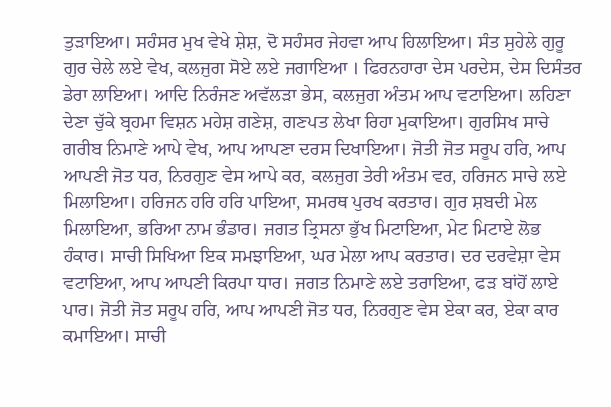ਤੁੜਾਇਆ। ਸਹੰਸਰ ਮੁਖ ਵੇਖੇ ਸ਼ੇਸ਼, ਦੋ ਸਹੰਸਰ ਜੇਹਵਾ ਆਪ ਹਿਲਾਇਆ। ਸੰਤ ਸੁਹੇਲੇ ਗੁਰੂ ਗੁਰ ਚੇਲੇ ਲਏ ਵੇਖ, ਕਲਜੁਗ ਸੋਏ ਲਏ ਜਗਾਇਆ । ਫਿਰਨਹਾਰਾ ਦੇਸ ਪਰਦੇਸ, ਦੇਸ ਦਿਸੰਤਰ ਡੇਰਾ ਲਾਇਆ। ਆਦਿ ਨਿਰੰਜਣ ਅਵੱਲੜਾ ਭੇਸ, ਕਲਜੁਗ ਅੰਤਮ ਆਪ ਵਟਾਇਆ। ਲਹਿਣਾ ਦੇਣਾ ਚੁੱਕੇ ਬ੍ਰਹਮਾ ਵਿਸ਼ਨ ਮਹੇਸ਼ ਗਣੇਸ਼, ਗਣਪਤ ਲੇਖਾ ਰਿਹਾ ਮੁਕਾਇਆ। ਗੁਰਸਿਖ ਸਾਚੇ ਗਰੀਬ ਨਿਮਾਣੇ ਆਪੇ ਵੇਖ, ਆਪ ਆਪਣਾ ਦਰਸ ਦਿਖਾਇਆ। ਜੋਤੀ ਜੋਤ ਸਰੂਪ ਹਰਿ, ਆਪ ਆਪਣੀ ਜੋਤ ਧਰ, ਨਿਰਗੁਣ ਵੇਸ ਆਪੇ ਕਰ, ਕਲਜੁਗ ਤੇਰੀ ਅੰਤਮ ਵਰ, ਹਰਿਜਨ ਸਾਚੇ ਲਏ ਮਿਲਾਇਆ। ਹਰਿਜਨ ਹਰਿ ਹਰਿ ਪਾਇਆ, ਸਮਰਥ ਪੁਰਖ ਕਰਤਾਰ। ਗੁਰ ਸ਼ਬਦੀ ਮੇਲ ਮਿਲਾਇਆ, ਭਰਿਆ ਨਾਮ ਭੰਡਾਰ। ਜਗਤ ਤ੍ਰਿਸਨਾ ਭੁੱਖ ਮਿਟਾਇਆ, ਮੇਟ ਮਿਟਾਏ ਲੋਭ ਹੰਕਾਰ। ਸਾਚੀ ਸਿਖਿਆ ਇਕ ਸਮਝਾਇਆ, ਘਰ ਮੇਲਾ ਆਪ ਕਰਤਾਰ। ਦਰ ਦਰਵੇਸ਼ਾ ਵੇਸ ਵਟਾਇਆ, ਆਪ ਆਪਣੀ ਕਿਰਪਾ ਧਾਰ। ਜਗਤ ਨਿਮਾਣੇ ਲਏ ਤਰਾਇਆ, ਫੜ ਬਾਂਹੋਂ ਲਾਏ ਪਾਰ। ਜੋਤੀ ਜੋਤ ਸਰੂਪ ਹਰਿ, ਆਪ ਆਪਣੀ ਜੋਤ ਧਰ, ਨਿਰਗੁਣ ਵੇਸ ਏਕਾ ਕਰ, ਏਕਾ ਕਾਰ ਕਮਾਇਆ। ਸਾਚੀ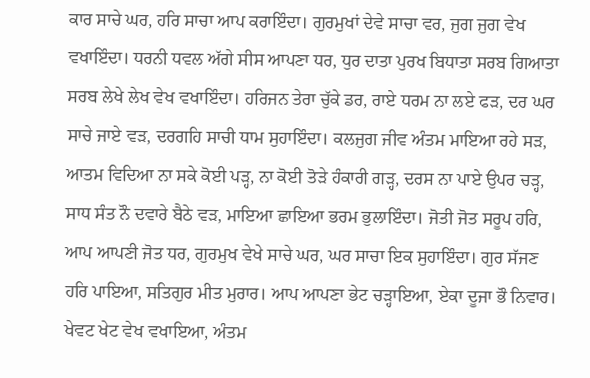ਕਾਰ ਸਾਚੇ ਘਰ, ਹਰਿ ਸਾਚਾ ਆਪ ਕਰਾਇੰਦਾ। ਗੁਰਮੁਖਾਂ ਦੇਵੇ ਸਾਚਾ ਵਰ, ਜੁਗ ਜੁਗ ਵੇਖ ਵਖਾਇੰਦਾ। ਧਰਨੀ ਧਵਲ ਅੱਗੇ ਸੀਸ ਆਪਣਾ ਧਰ, ਧੁਰ ਦਾਤਾ ਪੁਰਖ ਬਿਧਾਤਾ ਸਰਬ ਗਿਆਤਾ ਸਰਬ ਲੇਖੇ ਲੇਖ ਵੇਖ ਵਖਾਇੰਦਾ। ਹਰਿਜਨ ਤੇਰਾ ਚੁੱਕੇ ਡਰ, ਰਾਏ ਧਰਮ ਨਾ ਲਏ ਫੜ, ਦਰ ਘਰ ਸਾਚੇ ਜਾਏ ਵੜ, ਦਰਗਹਿ ਸਾਚੀ ਧਾਮ ਸੁਹਾਇੰਦਾ। ਕਲਜੁਗ ਜੀਵ ਅੰਤਮ ਮਾਇਆ ਰਹੇ ਸੜ, ਆਤਮ ਵਿਦਿਆ ਨਾ ਸਕੇ ਕੋਈ ਪੜ੍ਹ, ਨਾ ਕੋਈ ਤੋੜੇ ਹੰਕਾਰੀ ਗੜ੍ਹ, ਦਰਸ ਨਾ ਪਾਏ ਉਪਰ ਚੜ੍ਹ, ਸਾਧ ਸੰਤ ਨੌ ਦਵਾਰੇ ਬੈਠੇ ਵੜ, ਮਾਇਆ ਛਾਇਆ ਭਰਮ ਭੁਲਾਇੰਦਾ। ਜੋਤੀ ਜੋਤ ਸਰੂਪ ਹਰਿ, ਆਪ ਆਪਣੀ ਜੋਤ ਧਰ, ਗੁਰਮੁਖ ਵੇਖੇ ਸਾਚੇ ਘਰ, ਘਰ ਸਾਚਾ ਇਕ ਸੁਹਾਇੰਦਾ। ਗੁਰ ਸੱਜਣ ਹਰਿ ਪਾਇਆ, ਸਤਿਗੁਰ ਮੀਤ ਮੁਰਾਰ। ਆਪ ਆਪਣਾ ਭੇਟ ਚੜ੍ਹਾਇਆ, ਏਕਾ ਦੂਜਾ ਭੌ ਨਿਵਾਰ। ਖੇਵਟ ਖੇਟ ਵੇਖ ਵਖਾਇਆ, ਅੰਤਮ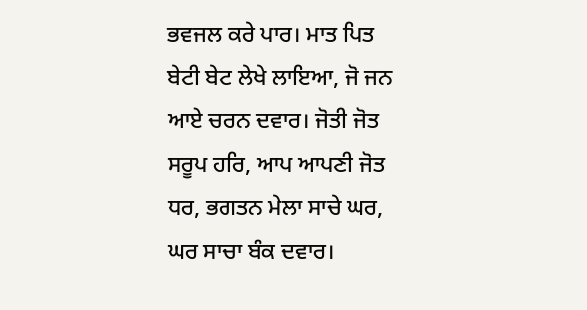ਭਵਜਲ ਕਰੇ ਪਾਰ। ਮਾਤ ਪਿਤ ਬੇਟੀ ਬੇਟ ਲੇਖੇ ਲਾਇਆ, ਜੋ ਜਨ ਆਏ ਚਰਨ ਦਵਾਰ। ਜੋਤੀ ਜੋਤ ਸਰੂਪ ਹਰਿ, ਆਪ ਆਪਣੀ ਜੋਤ ਧਰ, ਭਗਤਨ ਮੇਲਾ ਸਾਚੇ ਘਰ, ਘਰ ਸਾਚਾ ਬੰਕ ਦਵਾਰ।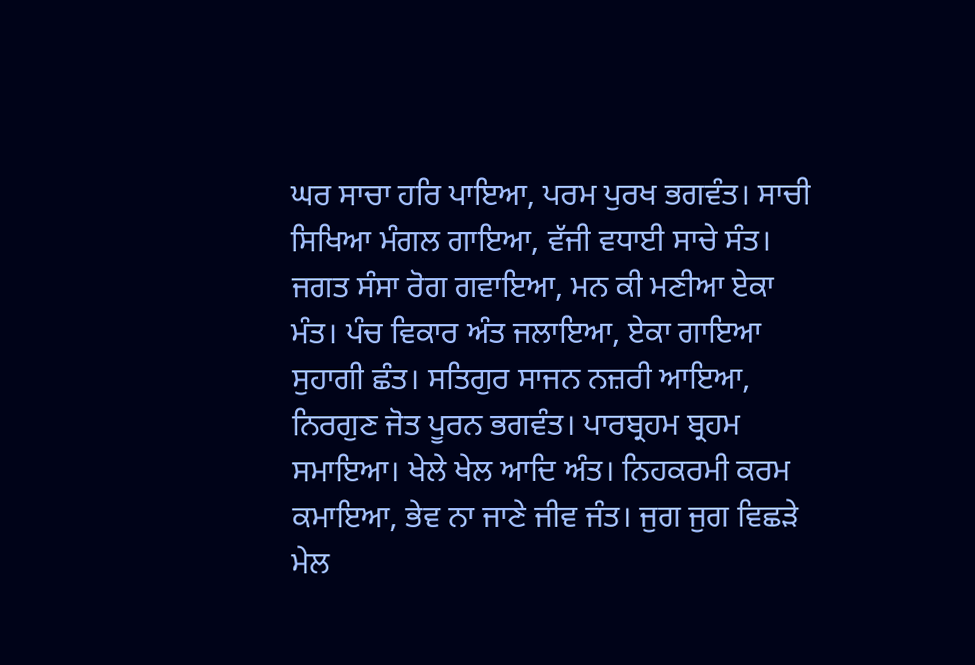ਘਰ ਸਾਚਾ ਹਰਿ ਪਾਇਆ, ਪਰਮ ਪੁਰਖ ਭਗਵੰਤ। ਸਾਚੀ ਸਿਖਿਆ ਮੰਗਲ ਗਾਇਆ, ਵੱਜੀ ਵਧਾਈ ਸਾਚੇ ਸੰਤ। ਜਗਤ ਸੰਸਾ ਰੋਗ ਗਵਾਇਆ, ਮਨ ਕੀ ਮਣੀਆ ਏਕਾ ਮੰਤ। ਪੰਚ ਵਿਕਾਰ ਅੰਤ ਜਲਾਇਆ, ਏਕਾ ਗਾਇਆ ਸੁਹਾਗੀ ਛੰਤ। ਸਤਿਗੁਰ ਸਾਜਨ ਨਜ਼ਰੀ ਆਇਆ, ਨਿਰਗੁਣ ਜੋਤ ਪੂਰਨ ਭਗਵੰਤ। ਪਾਰਬ੍ਰਹਮ ਬ੍ਰਹਮ ਸਮਾਇਆ। ਖੇਲੇ ਖੇਲ ਆਦਿ ਅੰਤ। ਨਿਹਕਰਮੀ ਕਰਮ ਕਮਾਇਆ, ਭੇਵ ਨਾ ਜਾਣੇ ਜੀਵ ਜੰਤ। ਜੁਗ ਜੁਗ ਵਿਛੜੇ ਮੇਲ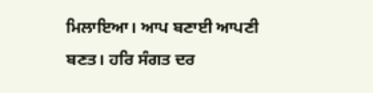ਮਿਲਾਇਆ। ਆਪ ਬਣਾਈ ਆਪਣੀ ਬਣਤ। ਹਰਿ ਸੰਗਤ ਦਰ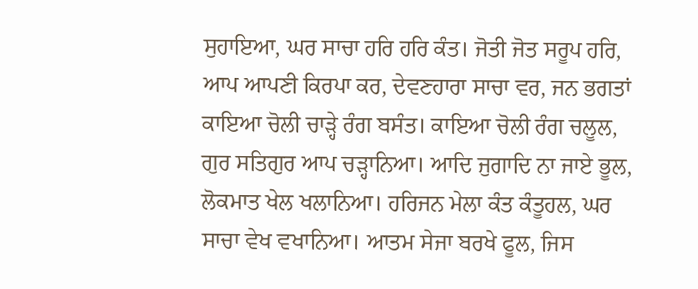ਸੁਹਾਇਆ, ਘਰ ਸਾਚਾ ਹਰਿ ਹਰਿ ਕੰਤ। ਜੋਤੀ ਜੋਤ ਸਰੂਪ ਹਰਿ, ਆਪ ਆਪਣੀ ਕਿਰਪਾ ਕਰ, ਦੇਵਣਹਾਰਾ ਸਾਚਾ ਵਰ, ਜਨ ਭਗਤਾਂ ਕਾਇਆ ਚੋਲੀ ਚਾੜ੍ਹੇ ਰੰਗ ਬਸੰਤ। ਕਾਇਆ ਚੋਲੀ ਰੰਗ ਚਲੂਲ, ਗੁਰ ਸਤਿਗੁਰ ਆਪ ਚੜ੍ਹਾਨਿਆ। ਆਦਿ ਜੁਗਾਦਿ ਨਾ ਜਾਏ ਭੂਲ, ਲੋਕਮਾਤ ਖੇਲ ਖਲਾਨਿਆ। ਹਰਿਜਨ ਮੇਲਾ ਕੰਤ ਕੰਤੂਹਲ, ਘਰ ਸਾਚਾ ਵੇਖ ਵਖਾਨਿਆ। ਆਤਮ ਸੇਜਾ ਬਰਖੇ ਫੂਲ, ਜਿਸ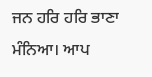ਜਨ ਹਰਿ ਹਰਿ ਭਾਣਾ ਮੰਨਿਆ। ਆਪ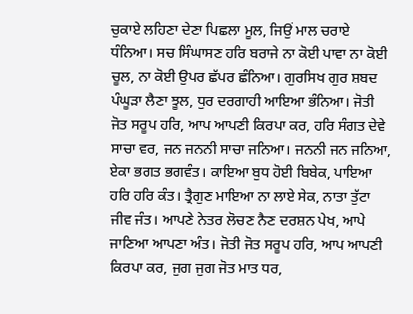ਚੁਕਾਏ ਲਹਿਣਾ ਦੇਣਾ ਪਿਛਲਾ ਮੂਲ, ਜਿਉਂ ਮਾਲ ਚਰਾਏ ਧੰਨਿਆ। ਸਚ ਸਿੰਘਾਸਣ ਹਰਿ ਬਰਾਜੇ ਨਾ ਕੋਈ ਪਾਵਾ ਨਾ ਕੋਈ ਚੂਲ, ਨਾ ਕੋਈ ਉਪਰ ਛੱਪਰ ਛੰਨਿਆ। ਗੁਰਸਿਖ ਗੁਰ ਸ਼ਬਦ ਪੰਘੂੜਾ ਲੈਣਾ ਝੂਲ, ਧੁਰ ਦਰਗਾਹੀ ਆਇਆ ਭੰਨਿਆ। ਜੋਤੀ ਜੋਤ ਸਰੂਪ ਹਰਿ, ਆਪ ਆਪਣੀ ਕਿਰਪਾ ਕਰ, ਹਰਿ ਸੰਗਤ ਦੇਵੇ ਸਾਚਾ ਵਰ, ਜਨ ਜਨਨੀ ਸਾਚਾ ਜਨਿਆ। ਜਨਨੀ ਜਨ ਜਨਿਆ, ਏਕਾ ਭਗਤ ਭਗਵੰਤ। ਕਾਇਆ ਬੁਧ ਹੋਈ ਬਿਬੇਕ, ਪਾਇਆ ਹਰਿ ਹਰਿ ਕੰਤ। ਤ੍ਰੈਗੁਣ ਮਾਇਆ ਨਾ ਲਾਏ ਸੇਕ, ਨਾਤਾ ਤੁੱਟਾ ਜੀਵ ਜੰਤ। ਆਪਣੇ ਨੇਤਰ ਲੋਚਣ ਨੈਣ ਦਰਸ਼ਨ ਪੇਖ, ਆਪੇ ਜਾਣਿਆ ਆਪਣਾ ਅੰਤ। ਜੋਤੀ ਜੋਤ ਸਰੂਪ ਹਰਿ, ਆਪ ਆਪਣੀ ਕਿਰਪਾ ਕਰ, ਜੁਗ ਜੁਗ ਜੋਤ ਮਾਤ ਧਰ,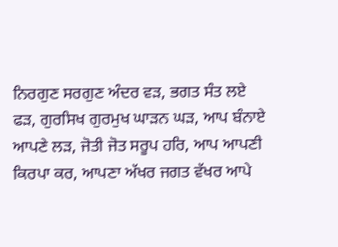ਨਿਰਗੁਣ ਸਰਗੁਣ ਅੰਦਰ ਵੜ, ਭਗਤ ਸੰਤ ਲਏ ਫੜ, ਗੁਰਸਿਖ ਗੁਰਮੁਖ ਘਾੜਨ ਘੜ, ਆਪ ਬੰਨਾਏ ਆਪਣੇ ਲੜ, ਜੋਤੀ ਜੋਤ ਸਰੂਪ ਹਰਿ, ਆਪ ਆਪਣੀ ਕਿਰਪਾ ਕਰ, ਆਪਣਾ ਅੱਖਰ ਜਗਤ ਵੱਖਰ ਆਪੇ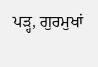ਪੜ੍ਹ, ਗੁਰਮੁਖਾਂ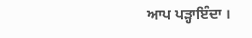ਆਪ ਪੜ੍ਹਾਇੰਦਾ ।